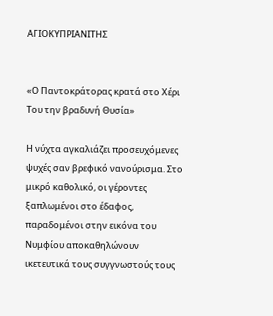ΑΓΙΟΚΥΠΡΙΑΝΙΤΗΣ


«Ο Παντοκράτορας κρατά στο Χέρι Του την βραδυνή Θυσία»

Η νύχτα αγκαλιάζει προσευχόμενες ψυχές σαν βρεφικό νανούρισμα. Στο μικρό καθολικό, οι γέροντες ξαπλωμένοι στο έδαφος, παραδομένοι στην εικόνα του Νυμφίου αποκαθηλώνουν ικετευτικά τους συγγνωστούς τους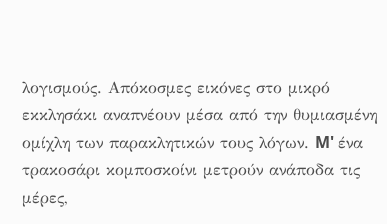λογισμούς. Απόκοσμες εικόνες στο μικρό εκκλησάκι αναπνέουν μέσα από την θυμιασμένη ομίχλη των παρακλητικών τους λόγων. M' ένα τρακοσάρι κομποσκοίνι μετρούν ανάποδα τις μέρες,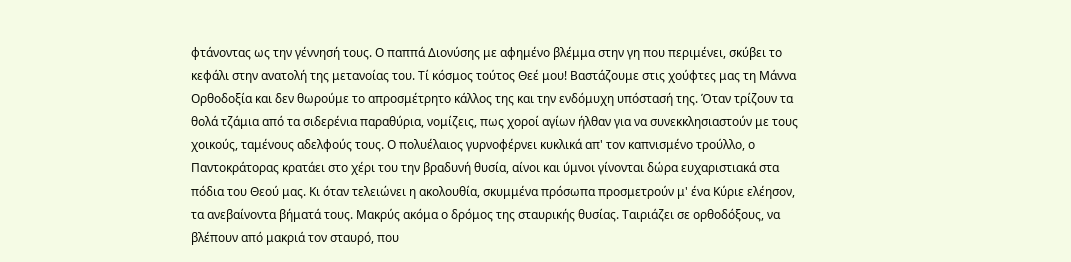φτάνοντας ως την γέννησή τους. Ο παππά Διονύσης με αφημένο βλέμμα στην γη που περιμένει, σκύβει το κεφάλι στην ανατολή της μετανοίας του. Τί κόσμος τούτος Θεέ μου! Βαστάζουμε στις χούφτες μας τη Μάννα Ορθοδοξία και δεν θωρούμε το απροσμέτρητο κάλλος της και την ενδόμυχη υπόστασή της. Όταν τρίζουν τα θολά τζάμια από τα σιδερένια παραθύρια, νομίζεις, πως χοροί αγίων ήλθαν για να συνεκκλησιαστούν με τους χοικούς, ταμένους αδελφούς τους. Ο πολυέλαιος γυρνοφέρνει κυκλικά απ' τον καπνισμένο τρούλλο, ο Παντοκράτορας κρατάει στο χέρι του την βραδυνή θυσία, αίνοι και ύμνοι γίνονται δώρα ευχαριστιακά στα πόδια του Θεού μας. Κι όταν τελειώνει η ακολουθία, σκυμμένα πρόσωπα προσμετρούν μ' ένα Κύριε ελέησον, τα ανεβαίνοντα βήματά τους. Μακρύς ακόμα ο δρόμος της σταυρικής θυσίας. Ταιριάζει σε ορθοδόξους, να βλέπουν από μακριά τον σταυρό, που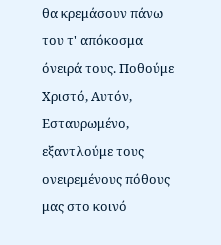θα κρεμάσουν πάνω του τ' απόκοσμα όνειρά τους. Ποθούμε Χριστό, Αυτόν, Εσταυρωμένο, εξαντλούμε τους ονειρεμένους πόθους μας στο κοινό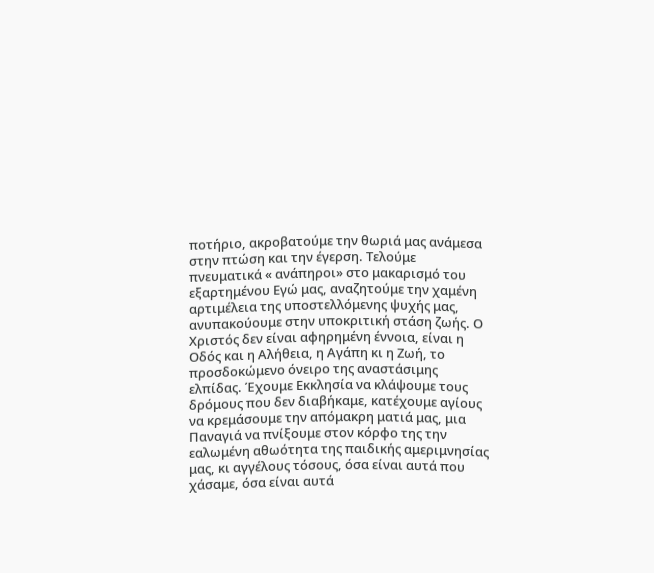ποτήριο, ακροβατούμε την θωριά μας ανάμεσα στην πτώση και την έγερση. Τελούμε πνευματικά « ανάπηροι» στο μακαρισμό του εξαρτημένου Εγώ μας, αναζητούμε την χαμένη αρτιμέλεια της υποστελλόμενης ψυχής μας, ανυπακούουμε στην υποκριτική στάση ζωής. Ο Χριστός δεν είναι αφηρημένη έννοια, είναι η Οδός και η Αλήθεια, η Αγάπη κι η Ζωή, το προσδοκώμενο όνειρο της αναστάσιμης ελπίδας. Έχουμε Εκκλησία να κλάψουμε τους δρόμους που δεν διαβήκαμε, κατέχουμε αγίους να κρεμάσουμε την απόμακρη ματιά μας, μια Παναγιά να πνίξουμε στον κόρφο της την εαλωμένη αθωότητα της παιδικής αμεριμνησίας μας, κι αγγέλους τόσους, όσα είναι αυτά που χάσαμε, όσα είναι αυτά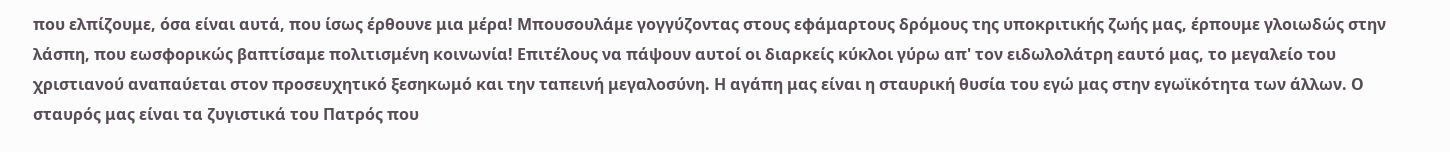που ελπίζουμε, όσα είναι αυτά, που ίσως έρθουνε μια μέρα! Μπουσουλάμε γογγύζοντας στους εφάμαρτους δρόμους της υποκριτικής ζωής μας, έρπουμε γλοιωδώς στην λάσπη, που εωσφορικώς βαπτίσαμε πολιτισμένη κοινωνία! Επιτέλους να πάψουν αυτοί οι διαρκείς κύκλοι γύρω απ' τον ειδωλολάτρη εαυτό μας, το μεγαλείο του χριστιανού αναπαύεται στον προσευχητικό ξεσηκωμό και την ταπεινή μεγαλοσύνη. Η αγάπη μας είναι η σταυρική θυσία του εγώ μας στην εγωϊκότητα των άλλων. Ο σταυρός μας είναι τα ζυγιστικά του Πατρός που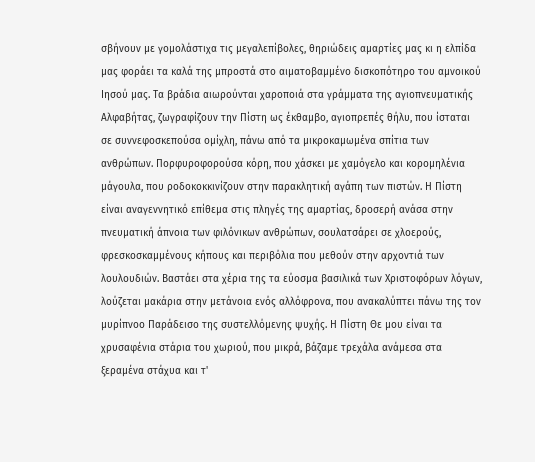σβήνουν με γομολάστιχα τις μεγαλεπίβολες, θηριώδεις αμαρτίες μας κι η ελπίδα μας φοράει τα καλά της μπροστά στο αιματοβαμμένο δισκοπότηρο του αμνοικού Ιησού μας. Τα βράδια αιωρούνται χαροποιά στα γράμματα της αγιοπνευματικής Αλφαβήτας, ζωγραφίζουν την Πίστη ως έκθαμβο, αγιοπρεπές θήλυ, που ίσταται σε συννεφοσκεπούσα ομίχλη, πάνω από τα μικροκαμωμένα σπίτια των ανθρώπων. Πορφυροφορούσα κόρη, που χάσκει με χαμόγελο και κορομηλένια μάγουλα, που ροδοκοκκινίζουν στην παρακλητική αγάπη των πιστών. Η Πίστη είναι αναγεννητικό επίθεμα στις πληγές της αμαρτίας, δροσερή ανάσα στην πνευματική άπνοια των φιλόνικων ανθρώπων, σουλατσάρει σε χλοερούς, φρεσκοσκαμμένους κήπους και περιβόλια που μεθούν στην αρχοντιά των λουλουδιών. Βαστάει στα χέρια της τα εύοσμα βασιλικά των Χριστοφόρων λόγων, λούζεται μακάρια στην μετάνοια ενός αλλόφρονα, που ανακαλύπτει πάνω της τον μυρίπνοο Παράδεισο της συστελλόμενης ψυχής. Η Πίστη Θε μου είναι τα χρυσαφένια στάρια του χωριού, που μικρά, βάζαμε τρεχάλα ανάμεσα στα ξεραμένα στάχυα και τ'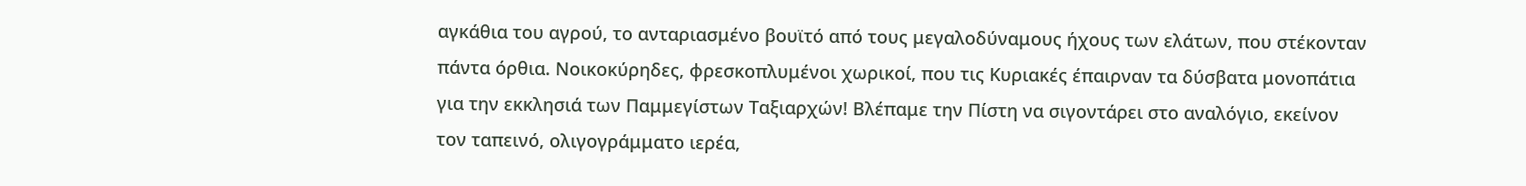αγκάθια του αγρού, το ανταριασμένο βουϊτό από τους μεγαλοδύναμους ήχους των ελάτων, που στέκονταν πάντα όρθια. Νοικοκύρηδες, φρεσκοπλυμένοι χωρικοί, που τις Κυριακές έπαιρναν τα δύσβατα μονοπάτια για την εκκλησιά των Παμμεγίστων Ταξιαρχών! Βλέπαμε την Πίστη να σιγοντάρει στο αναλόγιο, εκείνον τον ταπεινό, ολιγογράμματο ιερέα,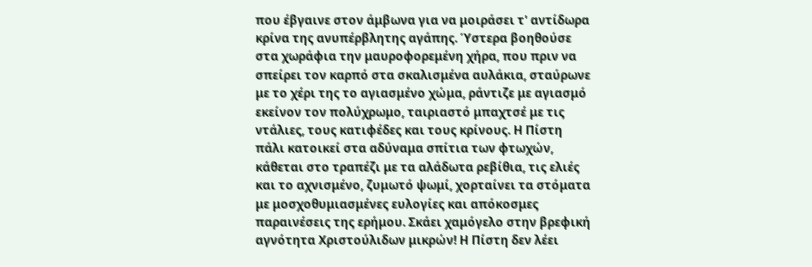που έβγαινε στον άμβωνα για να μοιράσει τ' αντίδωρα κρίνα της ανυπέρβλητης αγάπης. Ύστερα βοηθούσε στα χωράφια την μαυροφορεμένη χήρα, που πριν να σπείρει τον καρπό στα σκαλισμένα αυλάκια, σταύρωνε με το χέρι της το αγιασμένο χώμα, ράντιζε με αγιασμό εκείνον τον πολύχρωμο, ταιριαστό μπαχτσέ με τις ντάλιες, τους κατιφέδες και τους κρίνους. Η Πίστη πάλι κατοικεί στα αδύναμα σπίτια των φτωχών, κάθεται στο τραπέζι με τα αλάδωτα ρεβίθια, τις ελιές και το αχνισμένο, ζυμωτό ψωμί, χορταίνει τα στόματα με μοσχοθυμιασμένες ευλογίες και απόκοσμες παραινέσεις της ερήμου. Σκάει χαμόγελο στην βρεφική αγνότητα Χριστούλιδων μικρών! Η Πίστη δεν λέει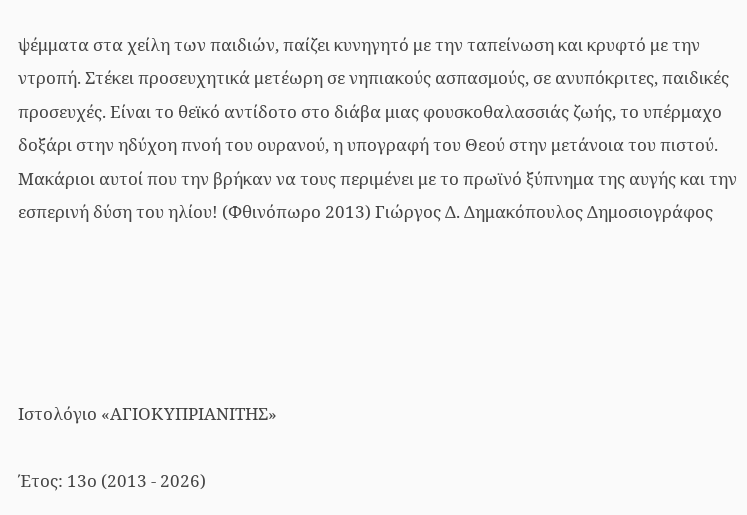ψέμματα στα χείλη των παιδιών, παίζει κυνηγητό με την ταπείνωση και κρυφτό με την ντροπή. Στέκει προσευχητικά μετέωρη σε νηπιακούς ασπασμούς, σε ανυπόκριτες, παιδικές προσευχές. Είναι το θεϊκό αντίδοτο στο διάβα μιας φουσκοθαλασσιάς ζωής, το υπέρμαχο δοξάρι στην ηδύχοη πνοή του ουρανού, η υπογραφή του Θεού στην μετάνοια του πιστού. Μακάριοι αυτοί που την βρήκαν να τους περιμένει με το πρωϊνό ξύπνημα της αυγής και την εσπερινή δύση του ηλίου! (Φθινόπωρο 2013) Γιώργος Δ. Δημακόπουλος Δημοσιογράφος





Ιστολόγιο «ΑΓΙΟΚΥΠΡΙΑΝΙΤΗΣ»

Έτος: 13ο (2013 - 2026)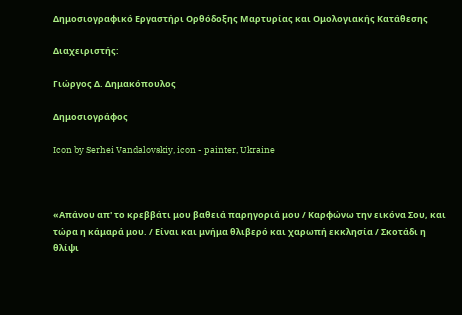Δημοσιογραφικό Εργαστήρι Ορθόδοξης Μαρτυρίας και Ομολογιακής Κατάθεσης

Διαχειριστής:

Γιώργος Δ. Δημακόπουλος

Δημοσιογράφος

Icon by Serhei Vandalovskiy, icon - painter, Ukraine



«Απάνου απ' το κρεββάτι μου βαθειά παρηγοριά μου / Καρφώνω την εικόνα Σου, και τώρα η κάμαρά μου. / Είναι και μνήμα θλιβερό και χαρωπή εκκλησία / Σκοτάδι η θλίψι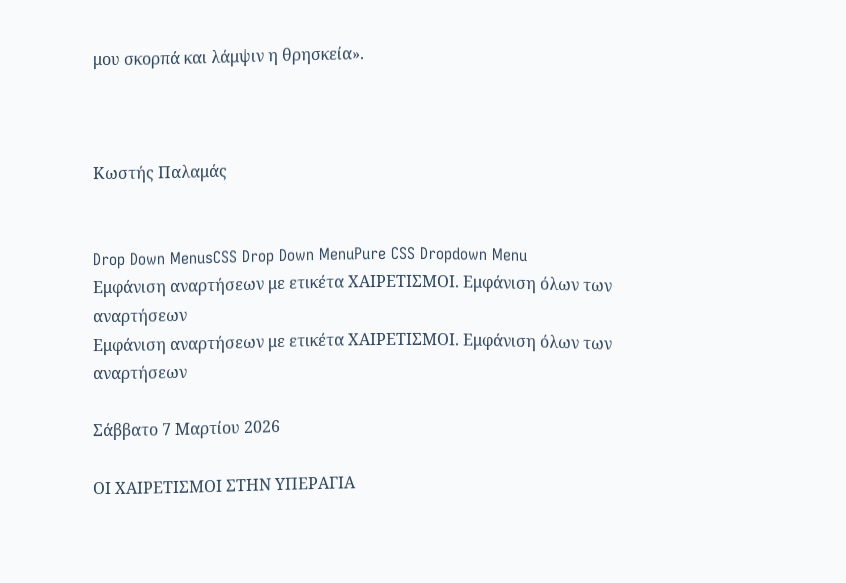μου σκορπά και λάμψιν η θρησκεία».



Κωστής Παλαμάς


Drop Down MenusCSS Drop Down MenuPure CSS Dropdown Menu
Εμφάνιση αναρτήσεων με ετικέτα ΧΑΙΡΕΤΙΣΜΟΙ. Εμφάνιση όλων των αναρτήσεων
Εμφάνιση αναρτήσεων με ετικέτα ΧΑΙΡΕΤΙΣΜΟΙ. Εμφάνιση όλων των αναρτήσεων

Σάββατο 7 Μαρτίου 2026

ΟΙ ΧΑΙΡΕΤΙΣΜΟΙ ΣΤΗΝ ΥΠΕΡΑΓΙΑ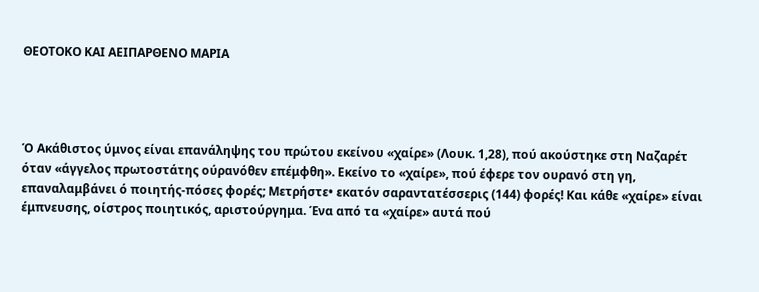ΘΕΟΤΟΚΟ ΚΑΙ ΑΕΙΠΑΡΘΕΝΟ ΜΑΡΙΑ




Ό Ακάθιστος ύμνος είναι επανάληψης του πρώτου εκείνου «χαίρε» (Λουκ. 1,28), πού ακούστηκε στη Ναζαρέτ όταν «άγγελος πρωτοστάτης ούρανόθεν επέμφθη». Εκείνο το «χαίρε», πού έφερε τον ουρανό στη γη, επαναλαμβάνει ό ποιητής-πόσες φορές; Μετρήστε• εκατόν σαραντατέσσερις (144) φορές! Και κάθε «χαίρε» είναι έμπνευσης, οίστρος ποιητικός, αριστούργημα. Ένα από τα «χαίρε» αυτά πού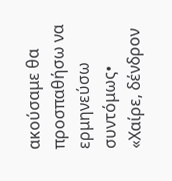ακούσαμε θα προσπαθήσω να ερμηνεύσω συντόμως• «Χαίρε, δένδρον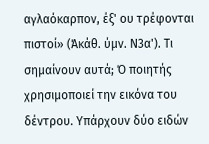αγλαόκαρπον, έξ' ου τρέφονται πιστοί» (Άκάθ. ύμν. Ν3α'). Τι σημαίνουν αυτά; Ό ποιητής χρησιμοποιεί την εικόνα του δέντρου. Υπάρχουν δύο ειδών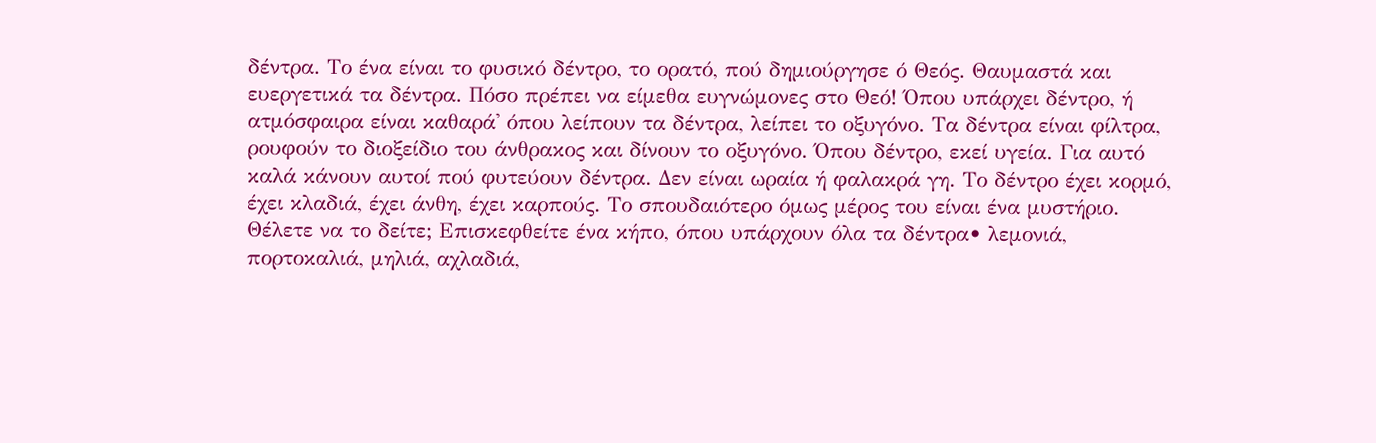δέντρα. Το ένα είναι το φυσικό δέντρο, το ορατό, πού δημιούργησε ό Θεός. Θαυμαστά και ευεργετικά τα δέντρα. Πόσο πρέπει να είμεθα ευγνώμονες στο Θεό! Όπου υπάρχει δέντρο, ή ατμόσφαιρα είναι καθαρά' όπου λείπουν τα δέντρα, λείπει το οξυγόνο. Τα δέντρα είναι φίλτρα, ρουφούν το διοξείδιο του άνθρακος και δίνουν το οξυγόνο. Όπου δέντρο, εκεί υγεία. Για αυτό καλά κάνουν αυτοί πού φυτεύουν δέντρα. Δεν είναι ωραία ή φαλακρά γη. Το δέντρο έχει κορμό, έχει κλαδιά, έχει άνθη, έχει καρπούς. Το σπουδαιότερο όμως μέρος του είναι ένα μυστήριο. Θέλετε να το δείτε; Επισκεφθείτε ένα κήπο, όπου υπάρχουν όλα τα δέντρα• λεμονιά, πορτοκαλιά, μηλιά, αχλαδιά,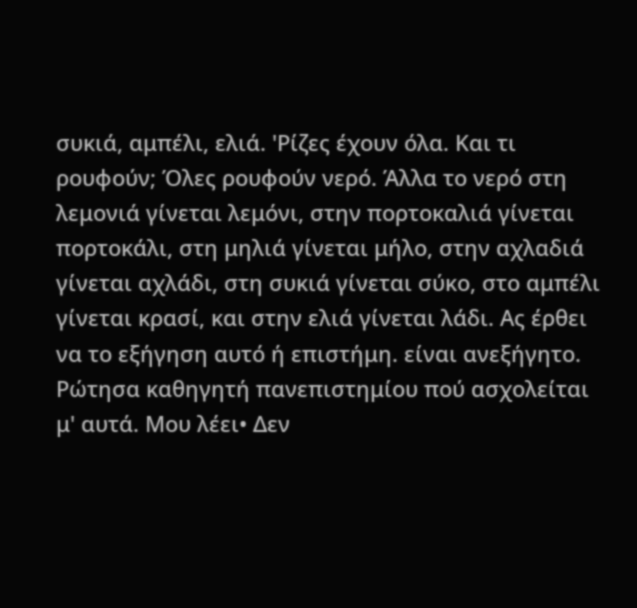συκιά, αμπέλι, ελιά. 'Ρίζες έχουν όλα. Και τι ρουφούν; Όλες ρουφούν νερό. Άλλα το νερό στη λεμονιά γίνεται λεμόνι, στην πορτοκαλιά γίνεται πορτοκάλι, στη μηλιά γίνεται μήλο, στην αχλαδιά γίνεται αχλάδι, στη συκιά γίνεται σύκο, στο αμπέλι γίνεται κρασί, και στην ελιά γίνεται λάδι. Ας έρθει να το εξήγηση αυτό ή επιστήμη. είναι ανεξήγητο. Ρώτησα καθηγητή πανεπιστημίου πού ασχολείται μ' αυτά. Μου λέει• Δεν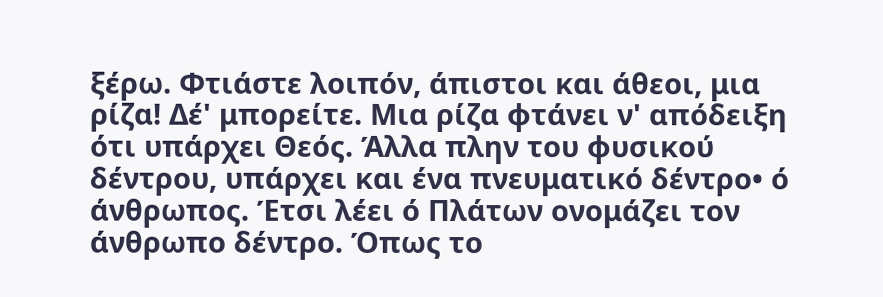ξέρω. Φτιάστε λοιπόν, άπιστοι και άθεοι, μια ρίζα! Δέ' μπορείτε. Μια ρίζα φτάνει ν' απόδειξη ότι υπάρχει Θεός. Άλλα πλην του φυσικού δέντρου, υπάρχει και ένα πνευματικό δέντρο• ό άνθρωπος. Έτσι λέει ό Πλάτων ονομάζει τον άνθρωπο δέντρο. Όπως το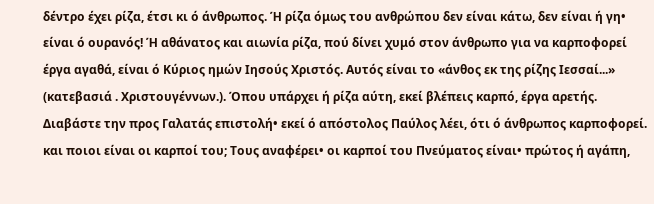δέντρο έχει ρίζα, έτσι κι ό άνθρωπος. Ή ρίζα όμως του ανθρώπου δεν είναι κάτω, δεν είναι ή γη• είναι ό ουρανός! Ή αθάνατος και αιωνία ρίζα, πού δίνει χυμό στον άνθρωπο για να καρποφορεί έργα αγαθά, είναι ό Κύριος ημών Ιησούς Χριστός. Αυτός είναι το «άνθος εκ της ρίζης Ιεσσαί...» (κατεβασιά . Χριστουγέννων.). Όπου υπάρχει ή ρίζα αύτη, εκεί βλέπεις καρπό, έργα αρετής. Διαβάστε την προς Γαλατάς επιστολή• εκεί ό απόστολος Παύλος λέει, ότι ό άνθρωπος καρποφορεί. και ποιοι είναι οι καρποί του; Τους αναφέρει• οι καρποί του Πνεύματος είναι• πρώτος ή αγάπη,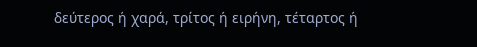δεύτερος ή χαρά, τρίτος ή ειρήνη, τέταρτος ή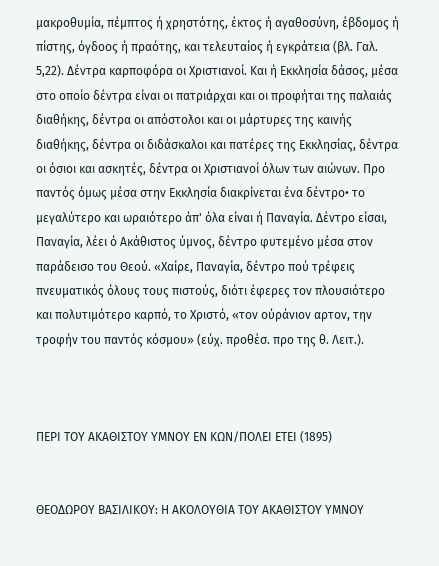μακροθυμία, πέμπτος ή χρηστότης, έκτος ή αγαθοσύνη, έβδομος ή πίστης, όγδοος ή πραότης, και τελευταίος ή εγκράτεια (βλ. Γαλ. 5,22). Δέντρα καρποφόρα οι Χριστιανοί. Και ή Εκκλησία δάσος, μέσα στο οποίο δέντρα είναι οι πατριάρχαι και οι προφήται της παλαιάς διαθήκης, δέντρα οι απόστολοι και οι μάρτυρες της καινής διαθήκης, δέντρα οι διδάσκαλοι και πατέρες της Εκκλησίας, δέντρα οι όσιοι και ασκητές, δέντρα οι Χριστιανοί όλων των αιώνων. Προ παντός όμως μέσα στην Εκκλησία διακρίνεται ένα δέντρο• το μεγαλύτερο και ωραιότερο άπ' όλα είναι ή Παναγία. Δέντρο είσαι, Παναγία, λέει ό Ακάθιστος ύμνος, δέντρο φυτεμένο μέσα στον παράδεισο του Θεού. «Χαίρε, Παναγία, δέντρο πού τρέφεις πνευματικός όλους τους πιστούς, διότι έφερες τον πλουσιότερο και πολυτιμότερο καρπό, το Χριστό, «τον ούράνιον αρτον, την τροφήν του παντός κόσμου» (εύχ. προθέσ. προ της θ. Λειτ.).



ΠΕΡΙ ΤΟΥ ΑΚΑΘΙΣΤΟΥ ΥΜΝΟΥ ΕΝ ΚΩΝ/ΠΟΛΕΙ ΕΤΕΙ (1895)


ΘΕΟΔΩΡΟΥ ΒΑΣΙΛΙΚΟΥ: Η ΑΚΟΛΟΥΘΙΑ ΤΟΥ ΑΚΑΘΙΣΤΟΥ ΥΜΝΟΥ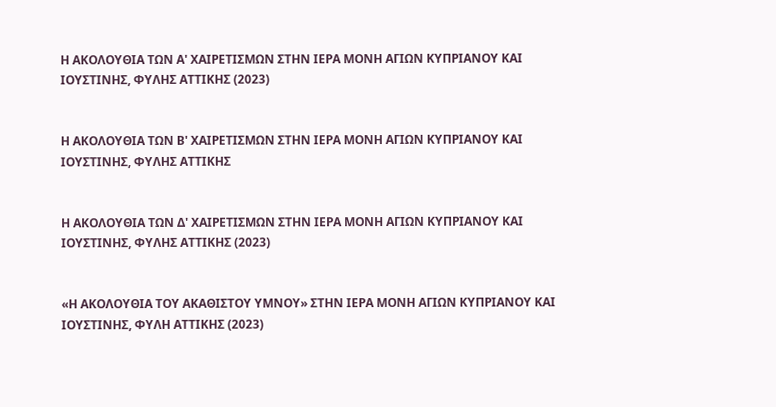Η ΑΚΟΛΟΥΘΙΑ ΤΩΝ Α' ΧΑΙΡΕΤΙΣΜΩΝ ΣΤΗΝ ΙΕΡΑ ΜΟΝΗ ΑΓΙΩΝ ΚΥΠΡΙΑΝΟΥ ΚΑΙ ΙΟΥΣΤΙΝΗΣ, ΦΥΛΗΣ ΑΤΤΙΚΗΣ (2023)


Η ΑΚΟΛΟΥΘΙΑ ΤΩΝ Β' ΧΑΙΡΕΤΙΣΜΩΝ ΣΤΗΝ ΙΕΡΑ ΜΟΝΗ ΑΓΙΩΝ ΚΥΠΡΙΑΝΟΥ ΚΑΙ ΙΟΥΣΤΙΝΗΣ, ΦΥΛΗΣ ΑΤΤΙΚΗΣ


Η ΑΚΟΛΟΥΘΙΑ ΤΩΝ Δ' ΧΑΙΡΕΤΙΣΜΩΝ ΣΤΗΝ ΙΕΡΑ ΜΟΝΗ ΑΓΙΩΝ ΚΥΠΡΙΑΝΟΥ ΚΑΙ ΙΟΥΣΤΙΝΗΣ, ΦΥΛΗΣ ΑΤΤΙΚΗΣ (2023)


«Η ΑΚΟΛΟΥΘΙΑ ΤΟΥ ΑΚΑΘΙΣΤΟΥ ΥΜΝΟΥ» ΣΤΗΝ ΙΕΡΑ ΜΟΝΗ ΑΓΙΩΝ ΚΥΠΡΙΑΝΟΥ ΚΑΙ ΙΟΥΣΤΙΝΗΣ, ΦΥΛΗ ΑΤΤΙΚΗΣ (2023)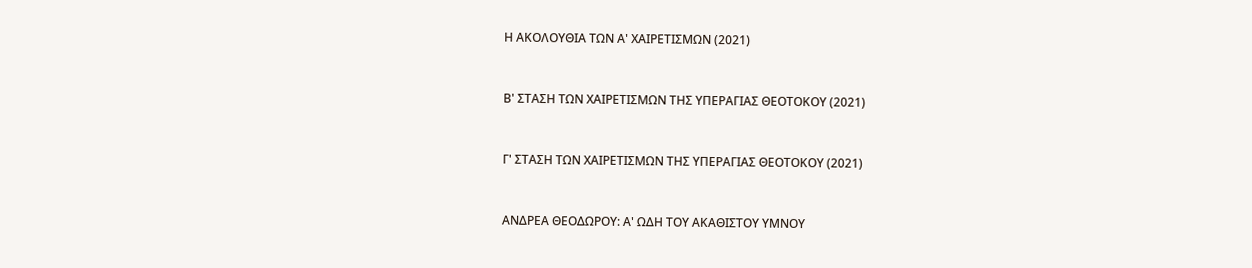Η ΑΚΟΛΟΥΘΙΑ ΤΩΝ Α' ΧΑΙΡΕΤΙΣΜΩΝ (2021)


Β' ΣΤΑΣΗ ΤΩΝ ΧΑΙΡΕΤΙΣΜΩΝ ΤΗΣ ΥΠΕΡΑΓΙΑΣ ΘΕΟΤΟΚΟΥ (2021)


Γ' ΣΤΑΣΗ ΤΩΝ ΧΑΙΡΕΤΙΣΜΩΝ ΤΗΣ ΥΠΕΡΑΓΙΑΣ ΘΕΟΤΟΚΟΥ (2021)


ΑΝΔΡΕΑ ΘΕΟΔΩΡΟΥ: Α' ΩΔΗ ΤΟΥ ΑΚΑΘΙΣΤΟΥ ΥΜΝΟΥ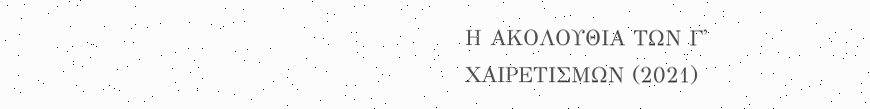Η ΑΚΟΛΟΥΘΙΑ ΤΩΝ Γ' ΧΑΙΡΕΤΙΣΜΩΝ (2021)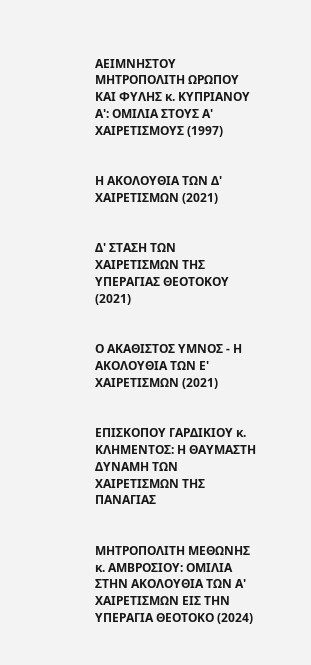ΑΕΙΜΝΗΣΤΟΥ ΜΗΤΡΟΠΟΛΙΤΗ ΩΡΩΠΟΥ ΚΑΙ ΦΥΛΗΣ κ. ΚΥΠΡΙΑΝΟΥ Α': ΟΜΙΛΙΑ ΣΤΟΥΣ Α' ΧΑΙΡΕΤΙΣΜΟΥΣ (1997)


Η ΑΚΟΛΟΥΘΙΑ ΤΩΝ Δ' ΧΑΙΡΕΤΙΣΜΩΝ (2021)


Δ' ΣΤΑΣΗ ΤΩΝ ΧΑΙΡΕΤΙΣΜΩΝ ΤΗΣ ΥΠΕΡΑΓΙΑΣ ΘΕΟΤΟΚΟΥ (2021)


Ο ΑΚΑΘΙΣΤΟΣ ΥΜΝΟΣ - Η ΑΚΟΛΟΥΘΙΑ ΤΩΝ Ε' ΧΑΙΡΕΤΙΣΜΩΝ (2021)


ΕΠΙΣΚΟΠΟΥ ΓΑΡΔΙΚΙΟΥ κ. ΚΛΗΜΕΝΤΟΣ: Η ΘΑΥΜΑΣΤΗ ΔΥΝΑΜΗ ΤΩΝ ΧΑΙΡΕΤΙΣΜΩΝ ΤΗΣ ΠΑΝΑΓΙΑΣ


ΜΗΤΡΟΠΟΛΙΤΗ ΜΕΘΩΝΗΣ κ. ΑΜΒΡΟΣΙΟΥ: ΟΜΙΛΙΑ ΣΤΗΝ ΑΚΟΛΟΥΘΙΑ ΤΩΝ Α' ΧΑΙΡΕΤΙΣΜΩΝ ΕΙΣ ΤΗΝ ΥΠΕΡΑΓΙΑ ΘΕΟΤΟΚΟ (2024)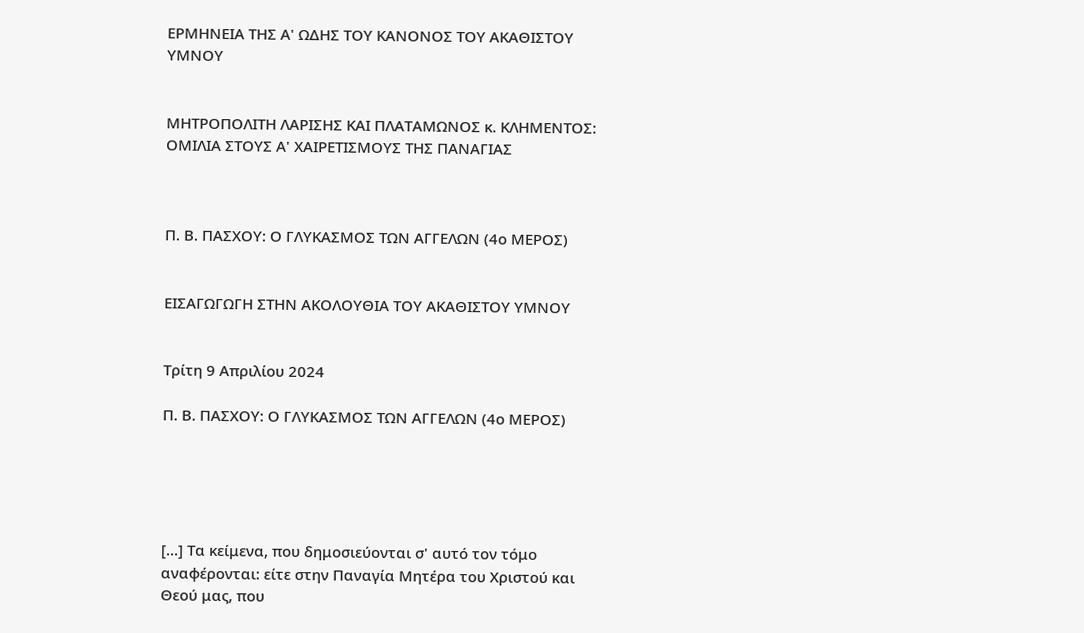ΕΡΜΗΝΕΙΑ ΤΗΣ Α' ΩΔΗΣ ΤΟΥ ΚΑΝΟΝΟΣ ΤΟΥ ΑΚΑΘΙΣΤΟΥ ΥΜΝΟΥ


ΜΗΤΡΟΠΟΛΙΤΗ ΛΑΡΙΣΗΣ ΚΑΙ ΠΛΑΤΑΜΩΝΟΣ κ. ΚΛΗΜΕΝΤΟΣ: ΟΜΙΛΙΑ ΣΤΟΥΣ Α' ΧΑΙΡΕΤΙΣΜΟΥΣ ΤΗΣ ΠΑΝΑΓΙΑΣ



Π. Β. ΠΑΣΧΟΥ: Ο ΓΛΥΚΑΣΜΟΣ ΤΩΝ ΑΓΓΕΛΩΝ (4ο ΜΕΡΟΣ)


ΕΙΣΑΓΩΓΩΓΗ ΣΤΗΝ ΑΚΟΛΟΥΘΙΑ ΤΟΥ ΑΚΑΘΙΣΤΟΥ ΥΜΝΟΥ


Τρίτη 9 Απριλίου 2024

Π. Β. ΠΑΣΧΟΥ: Ο ΓΛΥΚΑΣΜΟΣ ΤΩΝ ΑΓΓΕΛΩΝ (4ο ΜΕΡΟΣ)





[...] Τα κείμενα, που δημοσιεύονται σ' αυτό τον τόμο αναφέρονται: είτε στην Παναγία Μητέρα του Χριστού και Θεού μας, που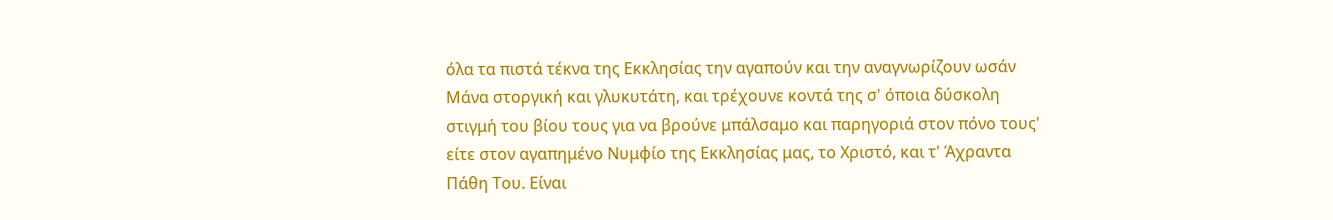όλα τα πιστά τέκνα της Εκκλησίας την αγαπούν και την αναγνωρίζουν ωσάν Μάνα στοργική και γλυκυτάτη, και τρέχουνε κοντά της σ' όποια δύσκολη στιγμή του βίου τους για να βρούνε μπάλσαμο και παρηγοριά στον πόνο τους' είτε στον αγαπημένο Νυμφίο της Εκκλησίας μας, το Χριστό, και τ' Άχραντα Πάθη Του. Είναι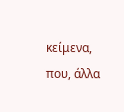κείμενα, που, άλλα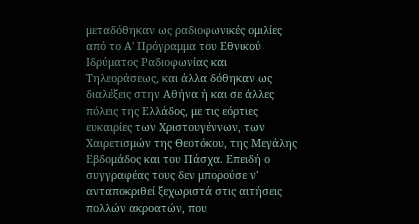μεταδόθηκαν ως ραδιοφωνικές ομιλίες από το Α' Πρόγραμμα του Εθνικού Ιδρύματος Ραδιοφωνίας και Τηλεοράσεως, και άλλα δόθηκαν ως διαλέξεις στην Αθήνα ή και σε άλλες πόλεις της Ελλάδος, με τις εόρτιες ευκαιρίες των Χριστουγέννων, των Χαιρετισμών της Θεοτόκου, της Μεγάλης Εβδομάδος και του Πάσχα. Επειδή ο συγγραφέας τους δεν μπορούσε ν' ανταποκριθεί ξεχωριστά στις αιτήσεις πολλών ακροατών, που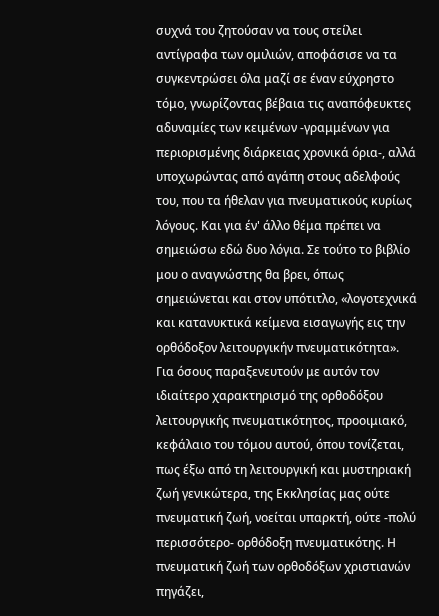συχνά του ζητούσαν να τους στείλει αντίγραφα των ομιλιών, αποφάσισε να τα συγκεντρώσει όλα μαζί σε έναν εύχρηστο τόμο, γνωρίζοντας βέβαια τις αναπόφευκτες αδυναμίες των κειμένων -γραμμένων για περιορισμένης διάρκειας χρονικά όρια-, αλλά υποχωρώντας από αγάπη στους αδελφούς του, που τα ήθελαν για πνευματικούς κυρίως λόγους. Και για έν' άλλο θέμα πρέπει να σημειώσω εδώ δυο λόγια. Σε τούτο το βιβλίο μου ο αναγνώστης θα βρει, όπως σημειώνεται και στον υπότιτλο, «λογοτεχνικά και κατανυκτικά κείμενα εισαγωγής εις την ορθόδοξον λειτουργικήν πνευματικότητα». Για όσους παραξενευτούν με αυτόν τον ιδιαίτερο χαρακτηρισμό της ορθοδόξου λειτουργικής πνευματικότητος, προοιμιακό, κεφάλαιο του τόμου αυτού, όπου τονίζεται, πως έξω από τη λειτουργική και μυστηριακή ζωή γενικώτερα, της Εκκλησίας μας ούτε πνευματική ζωή, νοείται υπαρκτή, ούτε -πολύ περισσότερο- ορθόδοξη πνευματικότης. Η πνευματική ζωή των ορθοδόξων χριστιανών πηγάζει,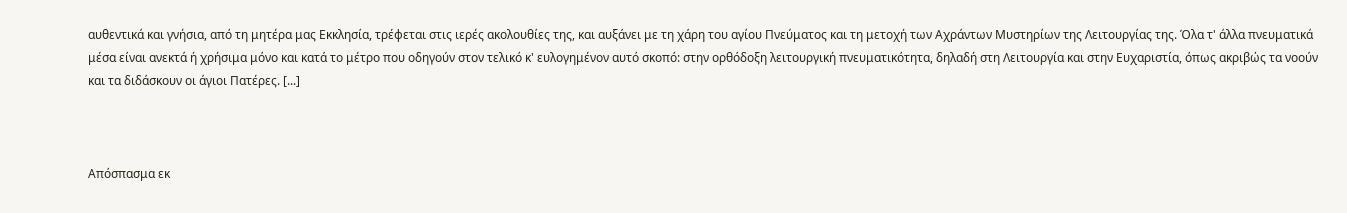αυθεντικά και γνήσια, από τη μητέρα μας Εκκλησία, τρέφεται στις ιερές ακολουθίες της, και αυξάνει με τη χάρη του αγίου Πνεύματος και τη μετοχή των Αχράντων Μυστηρίων της Λειτουργίας της. Όλα τ' άλλα πνευματικά μέσα είναι ανεκτά ή χρήσιμα μόνο και κατά το μέτρο που οδηγούν στον τελικό κ' ευλογημένον αυτό σκοπό: στην ορθόδοξη λειτουργική πνευματικότητα, δηλαδή στη Λειτουργία και στην Ευχαριστία, όπως ακριβώς τα νοούν και τα διδάσκουν οι άγιοι Πατέρες. [...]



Απόσπασμα εκ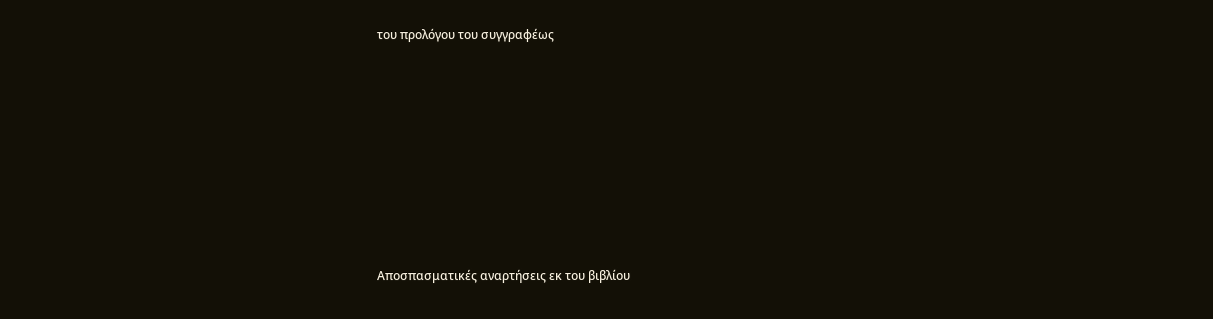του προλόγου του συγγραφέως








Αποσπασματικές αναρτήσεις εκ του βιβλίου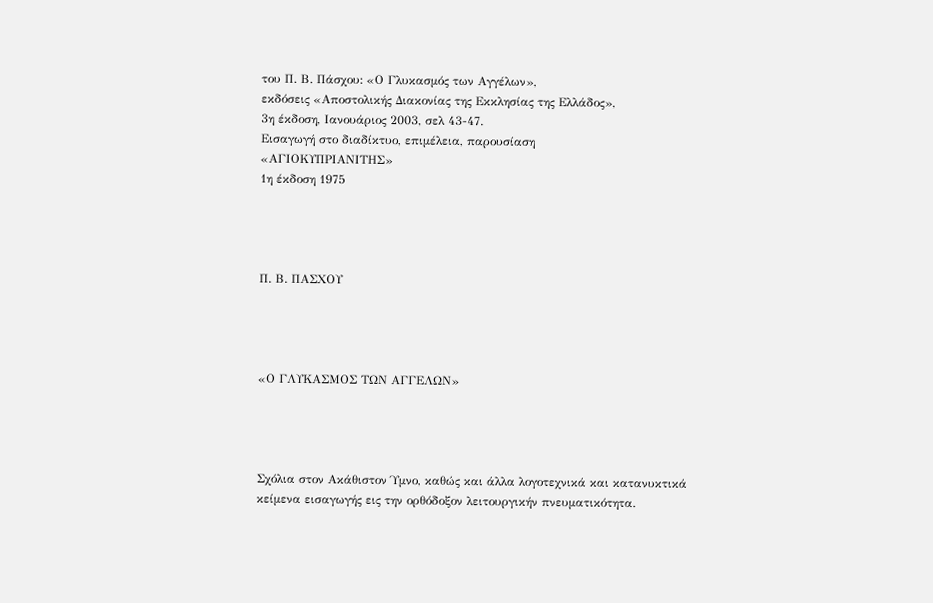του Π. Β. Πάσχου: «Ο Γλυκασμός των Αγγέλων»,
εκδόσεις «Αποστολικής Διακονίας της Εκκλησίας της Ελλάδος»,
3η έκδοση, Ιανουάριος 2003, σελ 43-47.
Εισαγωγή στο διαδίκτυο, επιμέλεια, παρουσίαση
«ΑΓΙΟΚΥΠΡΙΑΝΙΤΗΣ»
1η έκδοση 1975




Π. Β. ΠΑΣΧΟΥ




«Ο ΓΛΥΚΑΣΜΟΣ ΤΩΝ ΑΓΓΕΛΩΝ»




Σχόλια στον Ακάθιστον Ύμνο, καθώς και άλλα λογοτεχνικά και κατανυκτικά
κείμενα εισαγωγής εις την ορθόδοξον λειτουργικήν πνευματικότητα.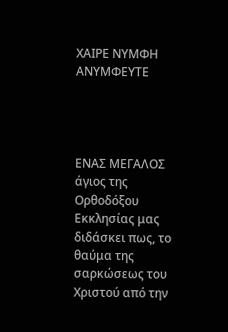ΧΑΙΡΕ ΝΥΜΦΗ ΑΝΥΜΦΕΥΤΕ




ΕΝΑΣ ΜΕΓΑΛΟΣ άγιος της Ορθοδόξου Εκκλησίας μας διδάσκει πως, το θαύμα της σαρκώσεως του Χριστού από την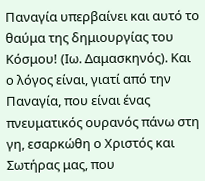Παναγία υπερβαίνει και αυτό το θαύμα της δημιουργίας του Κόσμου! (Ιω. Δαμασκηνός). Και ο λόγος είναι, γιατί από την Παναγία, που είναι ένας πνευματικός ουρανός πάνω στη γη, εσαρκώθη ο Χριστός και Σωτήρας μας, που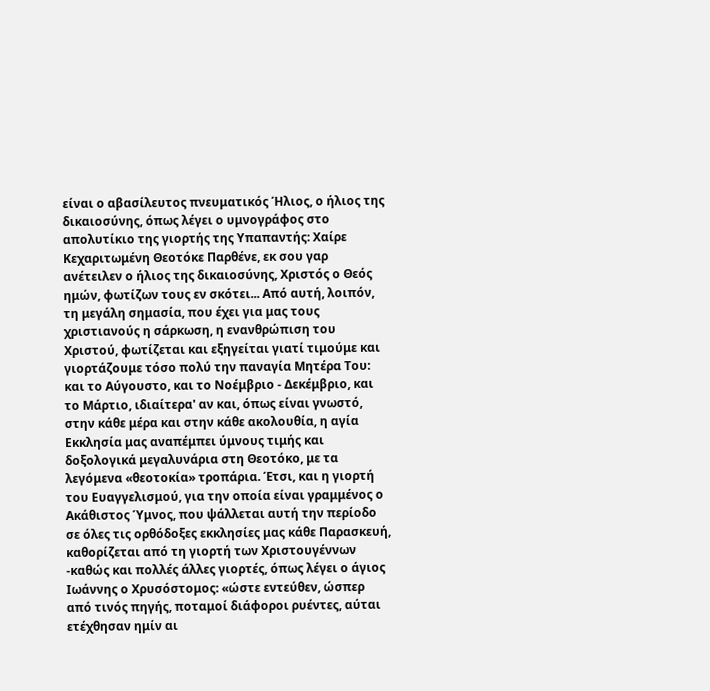είναι ο αβασίλευτος πνευματικός Ήλιος, ο ήλιος της δικαιοσύνης, όπως λέγει ο υμνογράφος στο απολυτίκιο της γιορτής της Υπαπαντής: Χαίρε Κεχαριτωμένη Θεοτόκε Παρθένε, εκ σου γαρ ανέτειλεν ο ήλιος της δικαιοσύνης, Χριστός ο Θεός ημών, φωτίζων τους εν σκότει... Από αυτή, λοιπόν, τη μεγάλη σημασία, που έχει για μας τους χριστιανούς η σάρκωση, η ενανθρώπιση του Χριστού, φωτίζεται και εξηγείται γιατί τιμούμε και γιορτάζουμε τόσο πολύ την παναγία Μητέρα Του: και το Αύγουστο, και το Νοέμβριο - Δεκέμβριο, και το Μάρτιο, ιδιαίτερα' αν και, όπως είναι γνωστό, στην κάθε μέρα και στην κάθε ακολουθία, η αγία Εκκλησία μας αναπέμπει ύμνους τιμής και δοξολογικά μεγαλυνάρια στη Θεοτόκο, με τα λεγόμενα «θεοτοκία» τροπάρια. Έτσι, και η γιορτή του Ευαγγελισμού, για την οποία είναι γραμμένος ο Ακάθιστος Ύμνος, που ψάλλεται αυτή την περίοδο σε όλες τις ορθόδοξες εκκλησίες μας κάθε Παρασκευή, καθορίζεται από τη γιορτή των Χριστουγέννων -καθώς και πολλές άλλες γιορτές, όπως λέγει ο άγιος Ιωάννης ο Χρυσόστομος: «ώστε εντεύθεν, ώσπερ από τινός πηγής, ποταμοί διάφοροι ρυέντες, αύται ετέχθησαν ημίν αι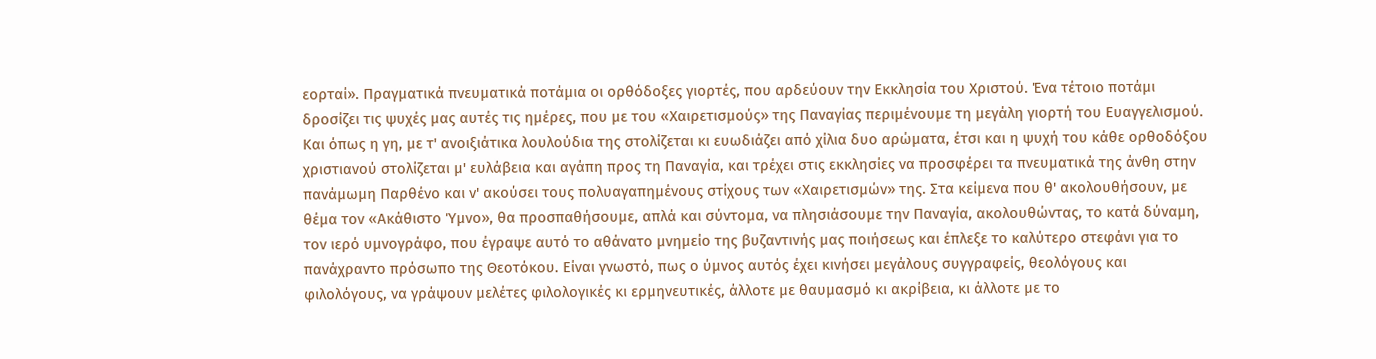εορταί». Πραγματικά πνευματικά ποτάμια οι ορθόδοξες γιορτές, που αρδεύουν την Εκκλησία του Χριστού. Ένα τέτοιο ποτάμι δροσίζει τις ψυχές μας αυτές τις ημέρες, που με του «Χαιρετισμούς» της Παναγίας περιμένουμε τη μεγάλη γιορτή του Ευαγγελισμού. Και όπως η γη, με τ' ανοιξιάτικα λουλούδια της στολίζεται κι ευωδιάζει από χίλια δυο αρώματα, έτσι και η ψυχή του κάθε ορθοδόξου χριστιανού στολίζεται μ' ευλάβεια και αγάπη προς τη Παναγία, και τρέχει στις εκκλησίες να προσφέρει τα πνευματικά της άνθη στην πανάμωμη Παρθένο και ν' ακούσει τους πολυαγαπημένους στίχους των «Χαιρετισμών» της. Στα κείμενα που θ' ακολουθήσουν, με θέμα τον «Ακάθιστο Ύμνο», θα προσπαθήσουμε, απλά και σύντομα, να πλησιάσουμε την Παναγία, ακολουθώντας, το κατά δύναμη, τον ιερό υμνογράφο, που έγραψε αυτό το αθάνατο μνημείο της βυζαντινής μας ποιήσεως και έπλεξε το καλύτερο στεφάνι για το πανάχραντο πρόσωπο της Θεοτόκου. Είναι γνωστό, πως ο ύμνος αυτός έχει κινήσει μεγάλους συγγραφείς, θεολόγους και φιλολόγους, να γράψουν μελέτες φιλολογικές κι ερμηνευτικές, άλλοτε με θαυμασμό κι ακρίβεια, κι άλλοτε με το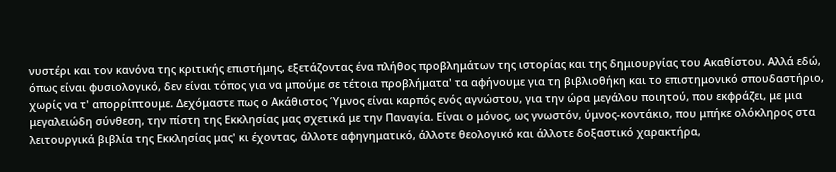νυστέρι και τον κανόνα της κριτικής επιστήμης, εξετάζοντας ένα πλήθος προβλημάτων της ιστορίας και της δημιουργίας του Ακαθίστου. Αλλά εδώ, όπως είναι φυσιολογικό, δεν είναι τόπος για να μπούμε σε τέτοια προβλήματα' τα αφήνουμε για τη βιβλιοθήκη και το επιστημονικό σπουδαστήριο, χωρίς να τ' απορρίπτουμε. Δεχόμαστε πως ο Ακάθιστος Ύμνος είναι καρπός ενός αγνώστου, για την ώρα μεγάλου ποιητού, που εκφράζει, με μια μεγαλειώδη σύνθεση, την πίστη της Εκκλησίας μας σχετικά με την Παναγία. Είναι ο μόνος, ως γνωστόν, ύμνος-κοντάκιο, που μπήκε ολόκληρος στα λειτουργικά βιβλία της Εκκλησίας μας' κι έχοντας, άλλοτε αφηγηματικό, άλλοτε θεολογικό και άλλοτε δοξαστικό χαρακτήρα,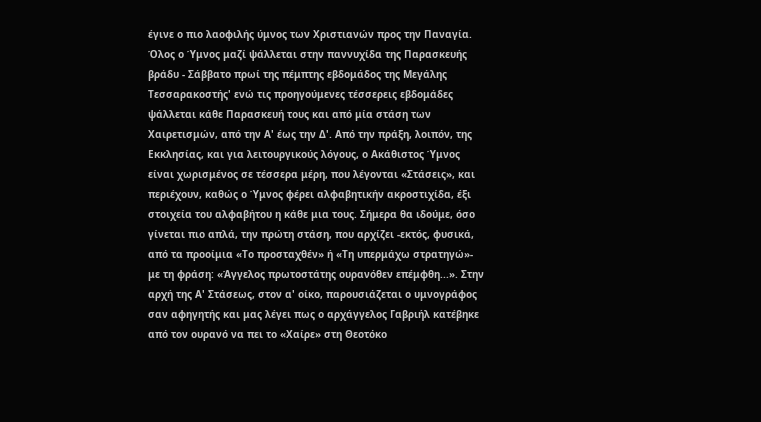έγινε ο πιο λαοφιλής ύμνος των Χριστιανών προς την Παναγία. Όλος ο Ύμνος μαζί ψάλλεται στην παννυχίδα της Παρασκευής βράδυ - Σάββατο πρωί της πέμπτης εβδομάδος της Μεγάλης Τεσσαρακοστής' ενώ τις προηγούμενες τέσσερεις εβδομάδες ψάλλεται κάθε Παρασκευή τους και από μία στάση των Χαιρετισμών, από την Α' έως την Δ'. Από την πράξη, λοιπόν, της Εκκλησίας, και για λειτουργικούς λόγους, ο Ακάθιστος Ύμνος είναι χωρισμένος σε τέσσερα μέρη, που λέγονται «Στάσεις», και περιέχουν, καθώς ο Ύμνος φέρει αλφαβητικήν ακροστιχίδα, έξι στοιχεία του αλφαβήτου η κάθε μια τους. Σήμερα θα ιδούμε, όσο γίνεται πιο απλά, την πρώτη στάση, που αρχίζει -εκτός, φυσικά, από τα προοίμια «Το προσταχθέν» ή «Τη υπερμάχω στρατηγώ»- με τη φράση: «Άγγελος πρωτοστάτης ουρανόθεν επέμφθη...». Στην αρχή της Α' Στάσεως, στον α' οίκο, παρουσιάζεται ο υμνογράφος σαν αφηγητής και μας λέγει πως ο αρχάγγελος Γαβριήλ κατέβηκε από τον ουρανό να πει το «Χαίρε» στη Θεοτόκο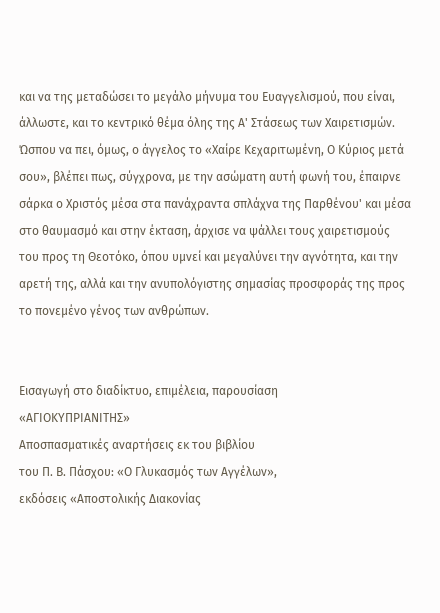και να της μεταδώσει το μεγάλο μήνυμα του Ευαγγελισμού, που είναι, άλλωστε, και το κεντρικό θέμα όλης της Α' Στάσεως των Χαιρετισμών. Ώσπου να πει, όμως, ο άγγελος το «Χαίρε Κεχαριτωμένη, Ο Κύριος μετά σου», βλέπει πως, σύγχρονα, με την ασώματη αυτή φωνή του, έπαιρνε σάρκα ο Χριστός μέσα στα πανάχραντα σπλάχνα της Παρθένου' και μέσα στο θαυμασμό και στην έκταση, άρχισε να ψάλλει τους χαιρετισμούς του προς τη Θεοτόκο, όπου υμνεί και μεγαλύνει την αγνότητα, και την αρετή της, αλλά και την ανυπολόγιστης σημασίας προσφοράς της προς το πονεμένο γένος των ανθρώπων.


Εισαγωγή στο διαδίκτυο, επιμέλεια, παρουσίαση
«ΑΓΙΟΚΥΠΡΙΑΝΙΤΗΣ»
Αποσπασματικές αναρτήσεις εκ του βιβλίου
του Π. Β. Πάσχου: «Ο Γλυκασμός των Αγγέλων»,
εκδόσεις «Αποστολικής Διακονίας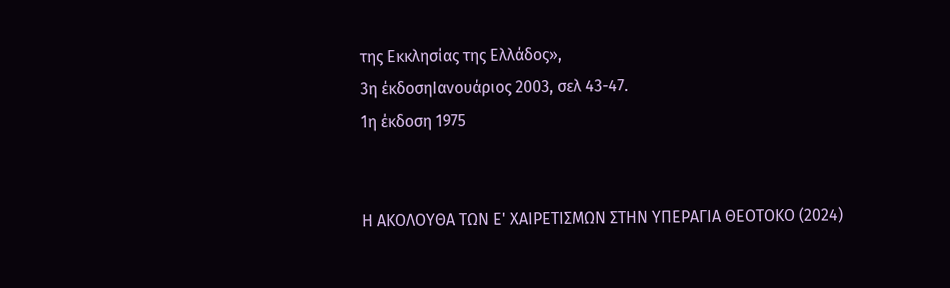της Εκκλησίας της Ελλάδος»,
3η έκδοσηΙανουάριος 2003, σελ 43-47.
1η έκδοση 1975


Η ΑΚΟΛΟΥΘΑ ΤΩΝ Ε' ΧΑΙΡΕΤΙΣΜΩΝ ΣΤΗΝ ΥΠΕΡΑΓΙΑ ΘΕΟΤΟΚΟ (2024)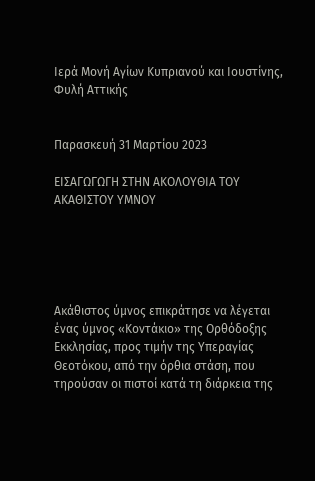Ιερά Μονή Αγίων Κυπριανού και Ιουστίνης, Φυλή Αττικής


Παρασκευή 31 Μαρτίου 2023

ΕΙΣΑΓΩΓΩΓΗ ΣΤΗΝ ΑΚΟΛΟΥΘΙΑ ΤΟΥ ΑΚΑΘΙΣΤΟΥ ΥΜΝΟΥ





Ακάθιστος ύμνος επικράτησε να λέγεται ένας ύμνος «Κοντάκιο» της Ορθόδοξης Εκκλησίας, προς τιμήν της Υπεραγίας Θεοτόκου, από την όρθια στάση, που τηρούσαν οι πιστοί κατά τη διάρκεια της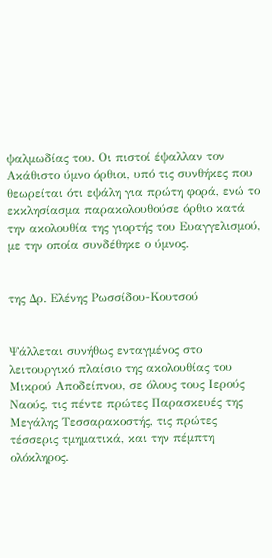ψαλμωδίας του. Οι πιστοί έψαλλαν τον Ακάθιστο ύμνο όρθιοι, υπό τις συνθήκες που θεωρείται ότι εψάλη για πρώτη φορά, ενώ το εκκλησίασμα παρακολουθούσε όρθιο κατά την ακολουθία της γιορτής του Ευαγγελισμού, με την οποία συνδέθηκε ο ύμνος.


της Δρ. Ελένης Ρωσσίδου-Κουτσού


Ψάλλεται συνήθως ενταγμένος στο λειτουργικό πλαίσιο της ακολουθίας του Μικρού Αποδείπνου, σε όλους τους Ιερούς Ναούς, τις πέντε πρώτες Παρασκευές της Μεγάλης Τεσσαρακοστής, τις πρώτες τέσσερις τμηματικά, και την πέμπτη ολόκληρος.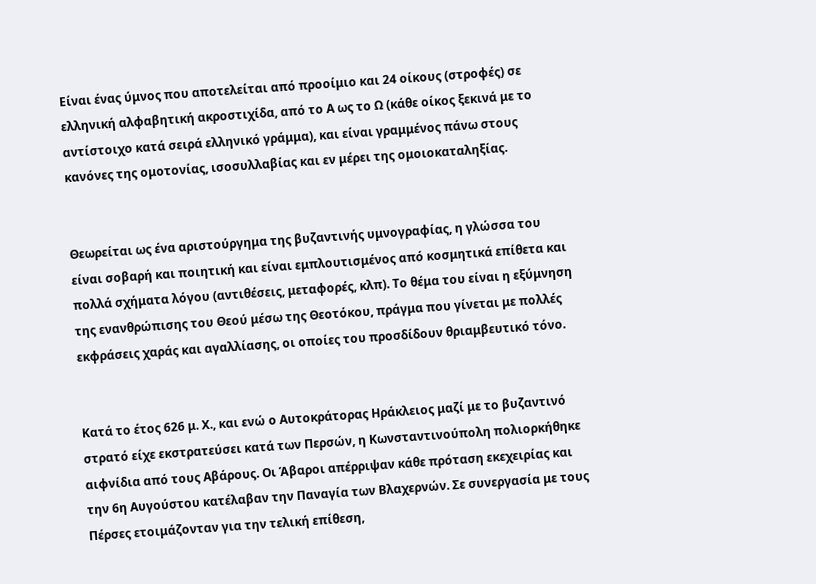Είναι ένας ύμνος που αποτελείται από προοίμιο και 24 οίκους (στροφές) σε ελληνική αλφαβητική ακροστιχίδα, από το Α ως το Ω (κάθε οίκος ξεκινά με το αντίστοιχο κατά σειρά ελληνικό γράμμα), και είναι γραμμένος πάνω στους κανόνες της ομοτονίας, ισοσυλλαβίας και εν μέρει της ομοιοκαταληξίας.


Θεωρείται ως ένα αριστούργημα της βυζαντινής υμνογραφίας, η γλώσσα του είναι σοβαρή και ποιητική και είναι εμπλουτισμένος από κοσμητικά επίθετα και πολλά σχήματα λόγου (αντιθέσεις, μεταφορές, κλπ). Το θέμα του είναι η εξύμνηση της ενανθρώπισης του Θεού μέσω της Θεοτόκου, πράγμα που γίνεται με πολλές εκφράσεις χαράς και αγαλλίασης, οι οποίες του προσδίδουν θριαμβευτικό τόνο.


Κατά το έτος 626 μ. Χ., και ενώ ο Αυτοκράτορας Ηράκλειος μαζί με το βυζαντινό στρατό είχε εκστρατεύσει κατά των Περσών, η Κωνσταντινούπολη πολιορκήθηκε αιφνίδια από τους Αβάρους. Οι Άβαροι απέρριψαν κάθε πρόταση εκεχειρίας και την 6η Αυγούστου κατέλαβαν την Παναγία των Βλαχερνών. Σε συνεργασία με τους Πέρσες ετοιμάζονταν για την τελική επίθεση,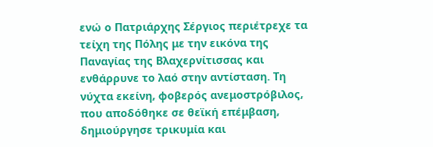ενώ ο Πατριάρχης Σέργιος περιέτρεχε τα τείχη της Πόλης με την εικόνα της Παναγίας της Βλαχερνίτισσας και ενθάρρυνε το λαό στην αντίσταση. Τη νύχτα εκείνη, φοβερός ανεμοστρόβιλος, που αποδόθηκε σε θεϊκή επέμβαση, δημιούργησε τρικυμία και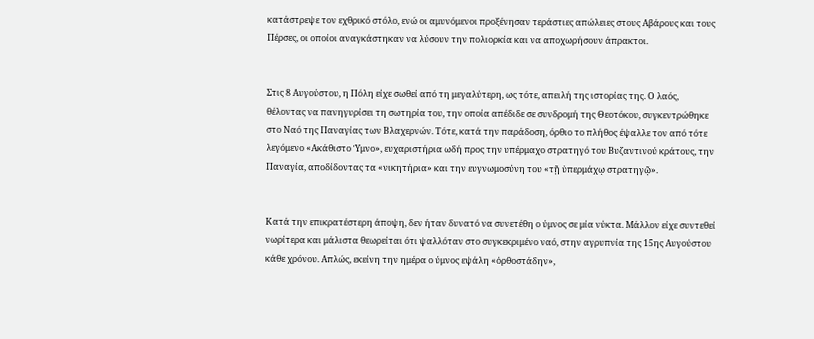κατάστρεψε τον εχθρικό στόλο, ενώ οι αμυνόμενοι προξένησαν τεράστιες απώλειες στους Αβάρους και τους Πέρσες, οι οποίοι αναγκάστηκαν να λύσουν την πολιορκία και να αποχωρήσουν άπρακτοι.


Στις 8 Αυγούστου, η Πόλη είχε σωθεί από τη μεγαλύτερη, ως τότε, απειλή της ιστορίας της. Ο λαός, θέλοντας να πανηγυρίσει τη σωτηρία του, την οποία απέδιδε σε συνδρομή της Θεοτόκου, συγκεντρώθηκε στο Ναό της Παναγίας των Βλαχερνών. Τότε, κατά την παράδοση, όρθιο το πλήθος έψαλλε τον από τότε λεγόμενο «Ακάθιστο Ύμνο», ευχαριστήρια ωδή προς την υπέρμαχο στρατηγό του Βυζαντινού κράτους, την Παναγία, αποδίδοντας τα «νικητήρια» και την ευγνωμοσύνη του «τῇ ὑπερμάχῳ στρατηγῷ».


Κατά την επικρατέστερη άποψη, δεν ήταν δυνατό να συνετέθη ο ύμνος σε μία νύκτα. Μάλλον είχε συντεθεί νωρίτερα και μάλιστα θεωρείται ότι ψαλλόταν στο συγκεκριμένο ναό, στην αγρυπνία της 15ης Αυγούστου κάθε χρόνου. Απλώς, εκείνη την ημέρα ο ύμνος εψάλη «ὀρθοστάδην»,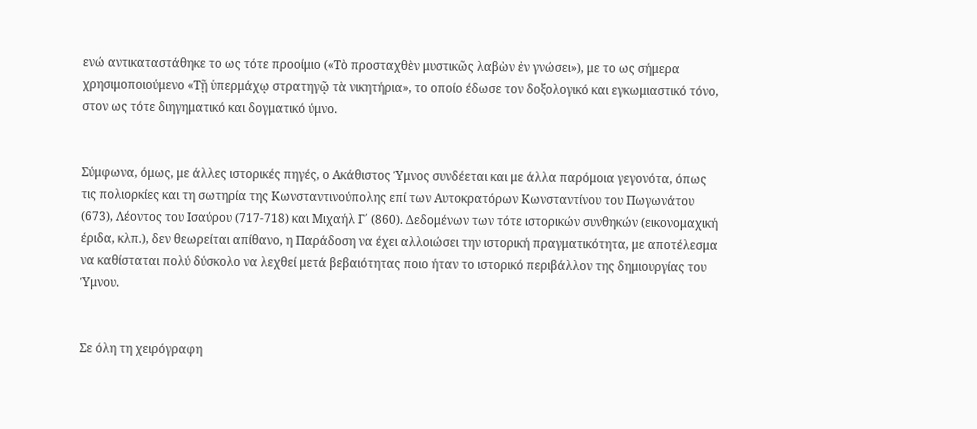ενώ αντικαταστάθηκε το ως τότε προοίμιο («Τὸ προσταχθὲν μυστικῶς λαβὼν ἐν γνώσει»), με το ως σήμερα χρησιμοποιούμενο «Τῇ ὑπερμάχῳ στρατηγῷ τὰ νικητήρια», το οποίο έδωσε τον δοξολογικό και εγκωμιαστικό τόνο, στον ως τότε διηγηματικό και δογματικό ύμνο.


Σύμφωνα, όμως, με άλλες ιστορικές πηγές, ο Ακάθιστος Ύμνος συνδέεται και με άλλα παρόμοια γεγονότα, όπως τις πολιορκίες και τη σωτηρία της Κωνσταντινούπολης επί των Αυτοκρατόρων Κωνσταντίνου του Πωγωνάτου (673), Λέοντος του Ισαύρου (717-718) και Μιχαήλ Γ΄ (860). Δεδομένων των τότε ιστορικών συνθηκών (εικονομαχική έριδα, κλπ.), δεν θεωρείται απίθανο, η Παράδοση να έχει αλλοιώσει την ιστορική πραγματικότητα, με αποτέλεσμα να καθίσταται πολύ δύσκολο να λεχθεί μετά βεβαιότητας ποιο ήταν το ιστορικό περιβάλλον της δημιουργίας του Ύμνου.


Σε όλη τη χειρόγραφη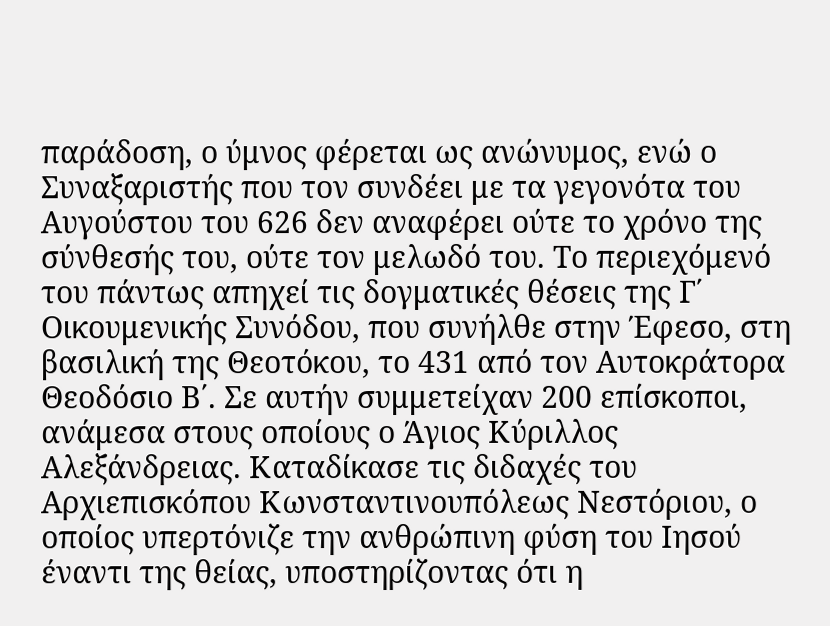παράδοση, ο ύμνος φέρεται ως ανώνυμος, ενώ ο Συναξαριστής που τον συνδέει με τα γεγονότα του Αυγούστου του 626 δεν αναφέρει ούτε το χρόνο της σύνθεσής του, ούτε τον μελωδό του. Το περιεχόμενό του πάντως απηχεί τις δογματικές θέσεις της Γ΄ Οικουμενικής Συνόδου, που συνήλθε στην Έφεσο, στη βασιλική της Θεοτόκου, το 431 από τον Αυτοκράτορα Θεοδόσιο Β΄. Σε αυτήν συμμετείχαν 200 επίσκοποι, ανάμεσα στους οποίους ο Άγιος Κύριλλος Αλεξάνδρειας. Καταδίκασε τις διδαχές του Αρχιεπισκόπου Κωνσταντινουπόλεως Νεστόριου, ο οποίος υπερτόνιζε την ανθρώπινη φύση του Ιησού έναντι της θείας, υποστηρίζοντας ότι η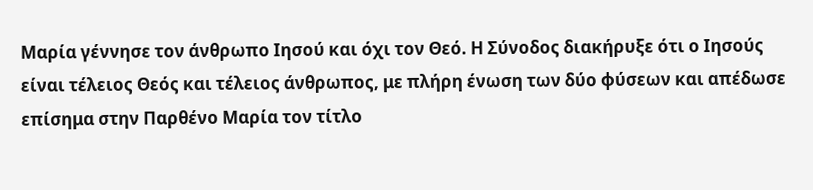Μαρία γέννησε τον άνθρωπο Ιησού και όχι τον Θεό. Η Σύνοδος διακήρυξε ότι ο Ιησούς είναι τέλειος Θεός και τέλειος άνθρωπος, με πλήρη ένωση των δύο φύσεων και απέδωσε επίσημα στην Παρθένο Μαρία τον τίτλο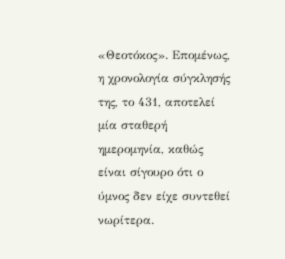«Θεοτόκος». Επομένως, η χρονολογία σύγκλησής της, το 431, αποτελεί μία σταθερή ημερομηνία, καθώς είναι σίγουρο ότι ο ύμνος δεν είχε συντεθεί νωρίτερα.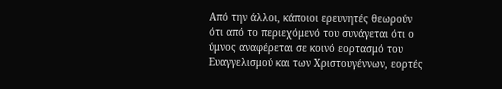Από την άλλοι, κάποιοι ερευνητές θεωρούν ότι από το περιεχόμενό του συνάγεται ότι ο ύμνος αναφέρεται σε κοινό εορτασμό του Ευαγγελισμού και των Χριστουγέννων, εορτές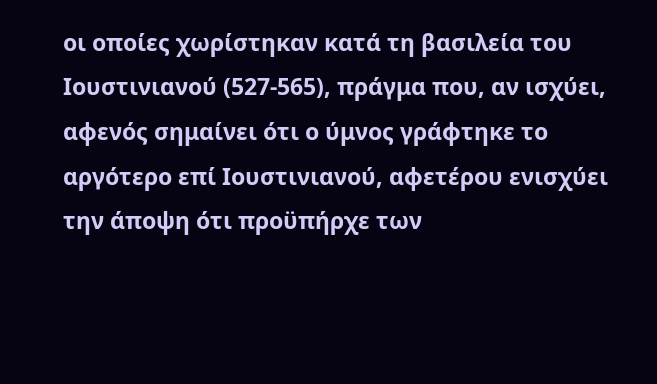οι οποίες χωρίστηκαν κατά τη βασιλεία του Ιουστινιανού (527-565), πράγμα που, αν ισχύει, αφενός σημαίνει ότι ο ύμνος γράφτηκε το αργότερο επί Ιουστινιανού, αφετέρου ενισχύει την άποψη ότι προϋπήρχε των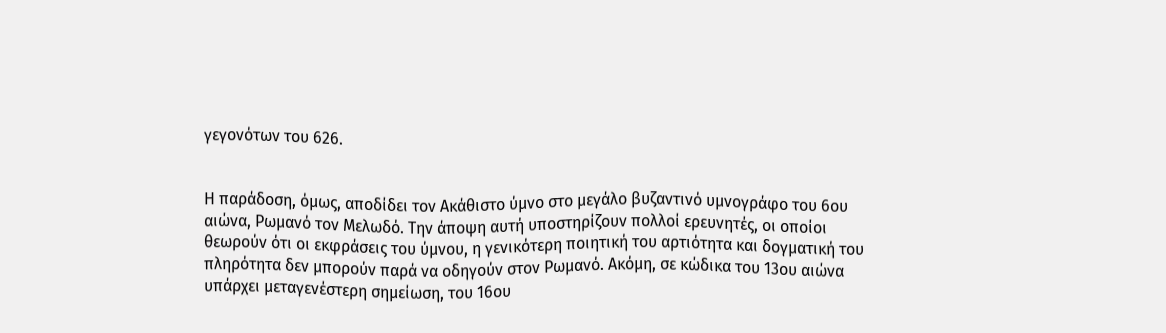γεγονότων του 626.


Η παράδοση, όμως, αποδίδει τον Ακάθιστο ύμνο στο μεγάλο βυζαντινό υμνογράφο του 6ου αιώνα, Ρωμανό τον Μελωδό. Την άποψη αυτή υποστηρίζουν πολλοί ερευνητές, οι οποίοι θεωρούν ότι οι εκφράσεις του ύμνου, η γενικότερη ποιητική του αρτιότητα και δογματική του πληρότητα δεν μπορούν παρά να οδηγούν στον Ρωμανό. Ακόμη, σε κώδικα του 13ου αιώνα υπάρχει μεταγενέστερη σημείωση, του 16ου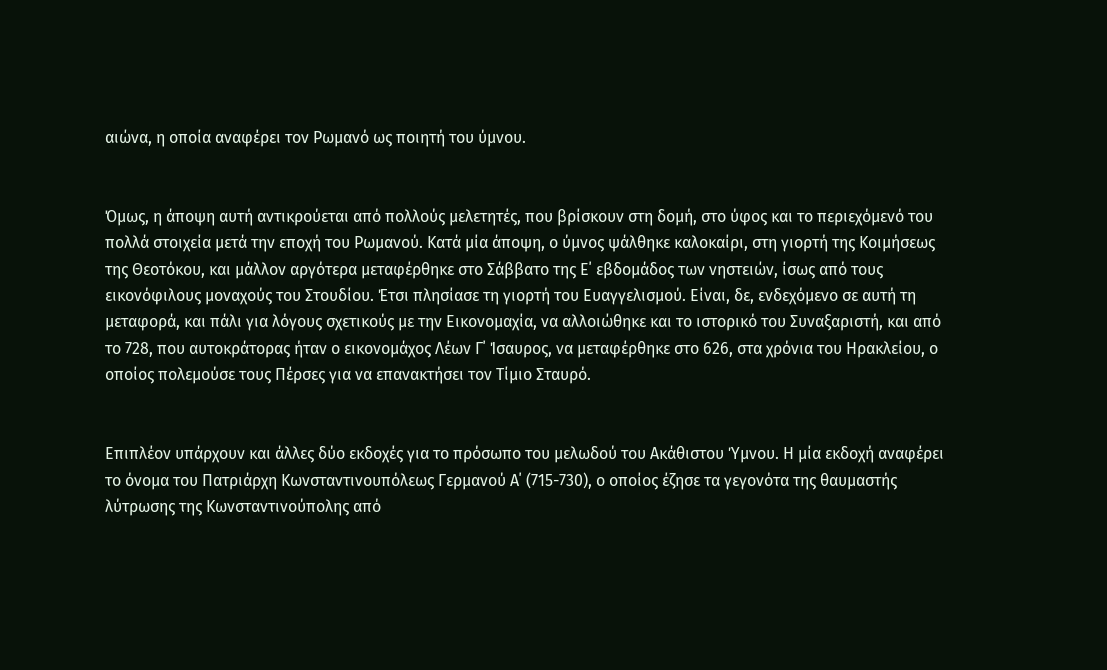αιώνα, η οποία αναφέρει τον Ρωμανό ως ποιητή του ύμνου.


Όμως, η άποψη αυτή αντικρούεται από πολλούς μελετητές, που βρίσκουν στη δομή, στο ύφος και το περιεχόμενό του πολλά στοιχεία μετά την εποχή του Ρωμανού. Κατά μία άποψη, ο ύμνος ψάλθηκε καλοκαίρι, στη γιορτή της Κοιμήσεως της Θεοτόκου, και μάλλον αργότερα μεταφέρθηκε στο Σάββατο της Ε΄ εβδομάδος των νηστειών, ίσως από τους εικονόφιλους μοναχούς του Στουδίου. Έτσι πλησίασε τη γιορτή του Ευαγγελισμού. Είναι, δε, ενδεχόμενο σε αυτή τη μεταφορά, και πάλι για λόγους σχετικούς με την Εικονομαχία, να αλλοιώθηκε και το ιστορικό του Συναξαριστή, και από το 728, που αυτοκράτορας ήταν ο εικονομάχος Λέων Γ΄ Ίσαυρος, να μεταφέρθηκε στο 626, στα χρόνια του Ηρακλείου, ο οποίος πολεμούσε τους Πέρσες για να επανακτήσει τον Τίμιο Σταυρό.


Επιπλέον υπάρχουν και άλλες δύο εκδοχές για το πρόσωπο του μελωδού του Ακάθιστου Ύμνου. Η μία εκδοχή αναφέρει το όνομα του Πατριάρχη Κωνσταντινουπόλεως Γερμανού Α΄ (715-730), ο οποίος έζησε τα γεγονότα της θαυμαστής λύτρωσης της Κωνσταντινούπολης από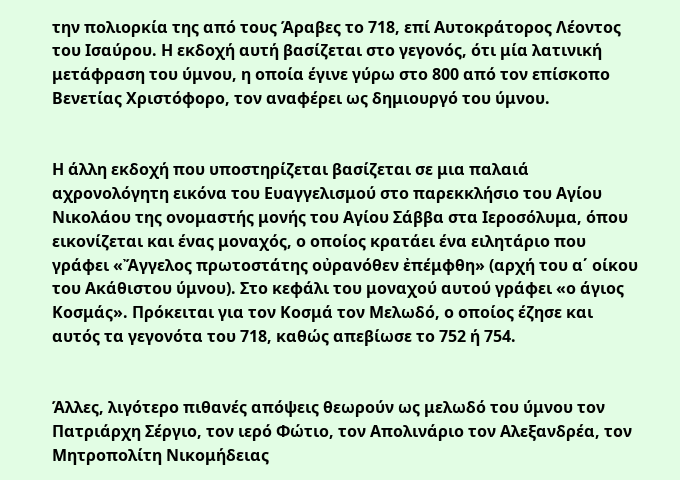την πολιορκία της από τους Άραβες το 718, επί Αυτοκράτορος Λέοντος του Ισαύρου. Η εκδοχή αυτή βασίζεται στο γεγονός, ότι μία λατινική μετάφραση του ύμνου, η οποία έγινε γύρω στο 800 από τον επίσκοπο Βενετίας Χριστόφορο, τον αναφέρει ως δημιουργό του ύμνου.


Η άλλη εκδοχή που υποστηρίζεται βασίζεται σε μια παλαιά αχρονολόγητη εικόνα του Ευαγγελισμού στο παρεκκλήσιο του Αγίου Νικολάου της ονομαστής μονής του Αγίου Σάββα στα Ιεροσόλυμα, όπου εικονίζεται και ένας μοναχός, ο οποίος κρατάει ένα ειλητάριο που γράφει «Ἄγγελος πρωτοστάτης οὐρανόθεν ἐπέμφθη» (αρχή του α΄ οίκου του Ακάθιστου ύμνου). Στο κεφάλι του μοναχού αυτού γράφει «ο άγιος Κοσμάς». Πρόκειται για τον Κοσμά τον Μελωδό, ο οποίος έζησε και αυτός τα γεγονότα του 718, καθώς απεβίωσε το 752 ή 754.


Άλλες, λιγότερο πιθανές απόψεις θεωρούν ως μελωδό του ύμνου τον Πατριάρχη Σέργιο, τον ιερό Φώτιο, τον Απολινάριο τον Αλεξανδρέα, τον Μητροπολίτη Νικομήδειας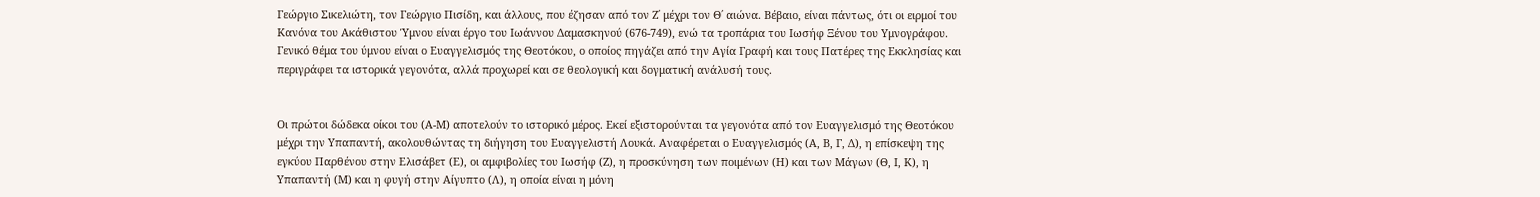Γεώργιο Σικελιώτη, τον Γεώργιο Πισίδη, και άλλους, που έζησαν από τον Ζ΄ μέχρι τον Θ΄ αιώνα. Βέβαιο, είναι πάντως, ότι οι ειρμοί του Κανόνα του Ακάθιστου Ύμνου είναι έργο του Ιωάννου Δαμασκηνού (676-749), ενώ τα τροπάρια του Ιωσήφ Ξένου του Υμνογράφου. Γενικό θέμα του ύμνου είναι ο Ευαγγελισμός της Θεοτόκου, ο οποίος πηγάζει από την Αγία Γραφή και τους Πατέρες της Εκκλησίας και περιγράφει τα ιστορικά γεγονότα, αλλά προχωρεί και σε θεολογική και δογματική ανάλυσή τους.


Οι πρώτοι δώδεκα οίκοι του (Α-Μ) αποτελούν το ιστορικό μέρος. Εκεί εξιστορούνται τα γεγονότα από τον Ευαγγελισμό της Θεοτόκου μέχρι την Υπαπαντή, ακολουθώντας τη διήγηση του Ευαγγελιστή Λουκά. Αναφέρεται ο Ευαγγελισμός (Α, Β, Γ, Δ), η επίσκεψη της εγκύου Παρθένου στην Ελισάβετ (Ε), οι αμφιβολίες του Ιωσήφ (Ζ), η προσκύνηση των ποιμένων (Η) και των Μάγων (Θ, Ι, Κ), η Υπαπαντή (Μ) και η φυγή στην Αίγυπτο (Λ), η οποία είναι η μόνη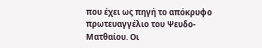που έχει ως πηγή το απόκρυφο πρωτευαγγέλιο του Ψευδο-Ματθαίου. Οι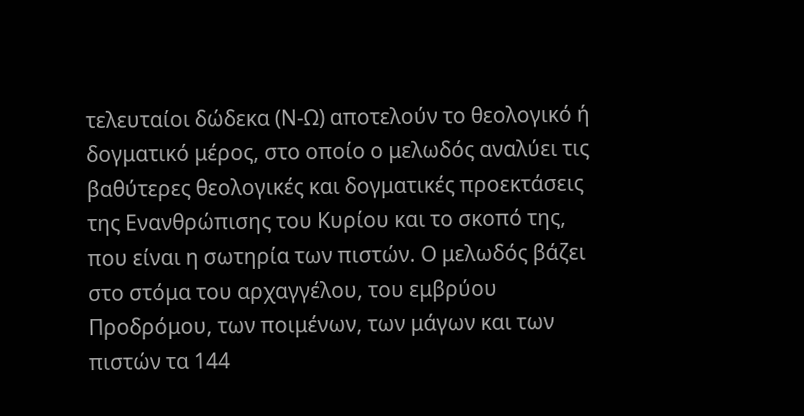τελευταίοι δώδεκα (Ν-Ω) αποτελούν το θεολογικό ή δογματικό μέρος, στο οποίο ο μελωδός αναλύει τις βαθύτερες θεολογικές και δογματικές προεκτάσεις της Ενανθρώπισης του Κυρίου και το σκοπό της, που είναι η σωτηρία των πιστών. Ο μελωδός βάζει στο στόμα του αρχαγγέλου, του εμβρύου Προδρόμου, των ποιμένων, των μάγων και των πιστών τα 144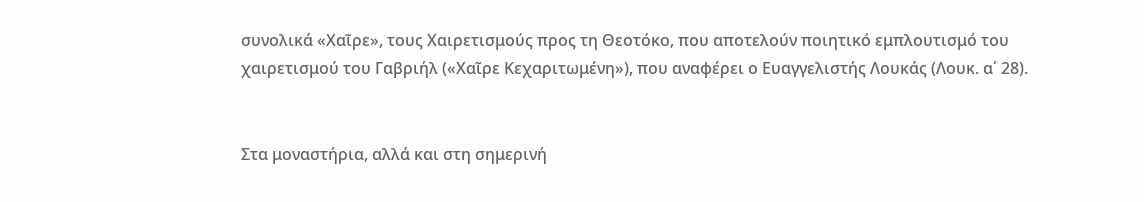συνολικά «Χαῖρε», τους Χαιρετισμούς προς τη Θεοτόκο, που αποτελούν ποιητικό εμπλουτισμό του χαιρετισμού του Γαβριήλ («Χαῖρε Κεχαριτωμένη»), που αναφέρει ο Ευαγγελιστής Λουκάς (Λουκ. α΄ 28).


Στα μοναστήρια, αλλά και στη σημερινή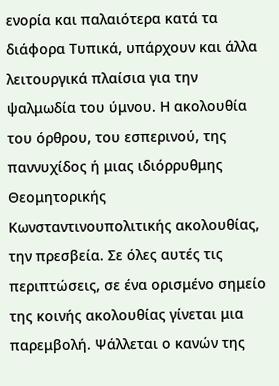ενορία και παλαιότερα κατά τα διάφορα Τυπικά, υπάρχουν και άλλα λειτουργικά πλαίσια για την ψαλμωδία του ύμνου. Η ακολουθία του όρθρου, του εσπερινού, της παννυχίδος ή μιας ιδιόρρυθμης Θεομητορικής Κωνσταντινουπολιτικής ακολουθίας, την πρεσβεία. Σε όλες αυτές τις περιπτώσεις, σε ένα ορισμένο σημείο της κοινής ακολουθίας γίνεται μια παρεμβολή. Ψάλλεται ο κανών της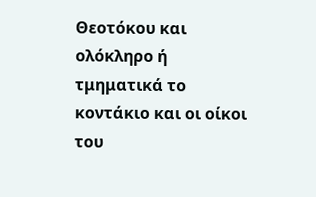Θεοτόκου και ολόκληρο ή τμηματικά το κοντάκιο και οι οίκοι του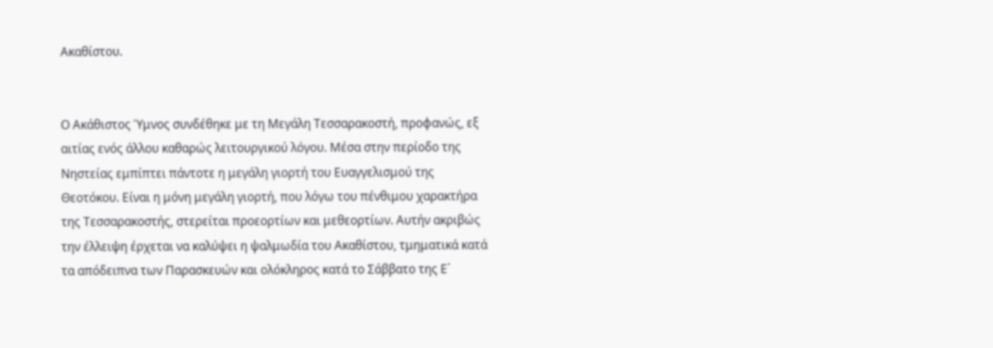Ακαθίστου.


Ο Ακάθιστος Ύμνος συνδέθηκε με τη Μεγάλη Τεσσαρακοστή, προφανώς, εξ αιτίας ενός άλλου καθαρώς λειτουργικού λόγου. Μέσα στην περίοδο της Νηστείας εμπίπτει πάντοτε η μεγάλη γιορτή του Ευαγγελισμού της Θεοτόκου. Είναι η μόνη μεγάλη γιορτή, που λόγω του πένθιμου χαρακτήρα της Τεσσαρακοστής, στερείται προεορτίων και μεθεορτίων. Αυτήν ακριβώς την έλλειψη έρχεται να καλύψει η ψαλμωδία του Ακαθίστου, τμηματικά κατά τα απόδειπνα των Παρασκευών και ολόκληρος κατά το Σάββατο της Ε΄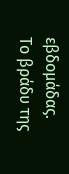εβδομάδας. Το βράδυ της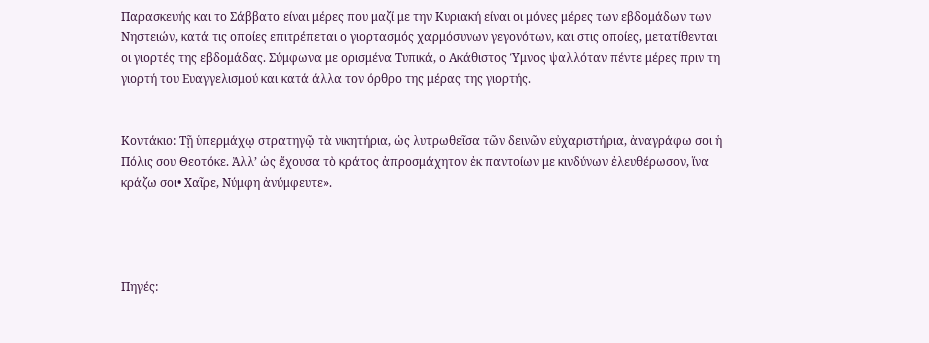Παρασκευής και το Σάββατο είναι μέρες που μαζί με την Κυριακή είναι οι μόνες μέρες των εβδομάδων των Νηστειών, κατά τις οποίες επιτρέπεται ο γιορτασμός χαρμόσυνων γεγονότων, και στις οποίες, μετατίθενται οι γιορτές της εβδομάδας. Σύμφωνα με ορισμένα Τυπικά, ο Ακάθιστος Ύμνος ψαλλόταν πέντε μέρες πριν τη γιορτή του Ευαγγελισμού και κατά άλλα τον όρθρο της μέρας της γιορτής.


Κοντάκιο: Τῇ ὑπερμάχῳ στρατηγῷ τὰ νικητήρια, ὡς λυτρωθεῖσα τῶν δεινῶν εὐχαριστήρια, ἀναγράφω σοι ἡ Πόλις σου Θεοτόκε. Ἀλλ’ ὡς ἔχουσα τὸ κράτος ἀπροσμάχητον ἐκ παντοίων με κινδύνων ἐλευθέρωσον, ἵνα κράζω σοι• Χαῖρε, Νύμφη ἀνύμφευτε».




Πηγές: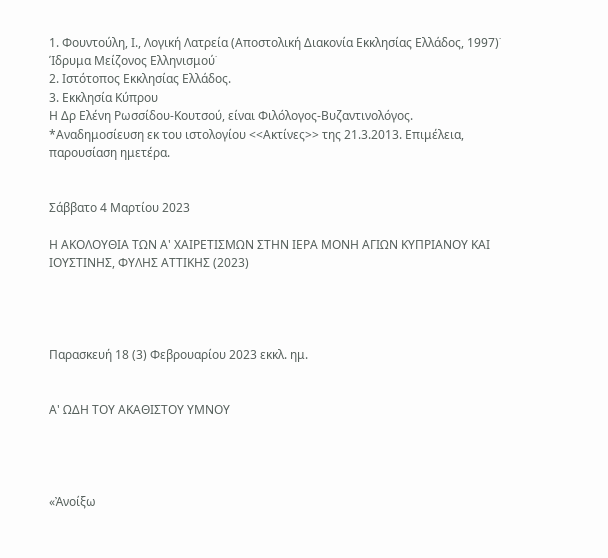1. Φουντούλη, Ι., Λογική Λατρεία (Αποστολική Διακονία Εκκλησίας Ελλάδος, 1997)˙
Ίδρυμα Μείζονος Ελληνισμού˙
2. Ιστότοπος Εκκλησίας Ελλάδος.
3. Εκκλησία Κύπρου
Η Δρ Ελένη Ρωσσίδου-Κουτσού, είναι Φιλόλογος-Βυζαντινολόγος. *Αναδημοσίευση εκ του ιστολογίου <<Ακτίνες>> της 21.3.2013. Επιμέλεια, παρουσίαση ημετέρα.


Σάββατο 4 Μαρτίου 2023

Η ΑΚΟΛΟΥΘΙΑ ΤΩΝ Α' ΧΑΙΡΕΤΙΣΜΩΝ ΣΤΗΝ ΙΕΡΑ ΜΟΝΗ ΑΓΙΩΝ ΚΥΠΡΙΑΝΟΥ ΚΑΙ ΙΟΥΣΤΙΝΗΣ, ΦΥΛΗΣ ΑΤΤΙΚΗΣ (2023)




Παρασκευή 18 (3) Φεβρουαρίου 2023 εκκλ. ημ.


Α' ΩΔΗ ΤΟΥ ΑΚΑΘΙΣΤΟΥ ΥΜΝΟΥ




«Ἀνοίξω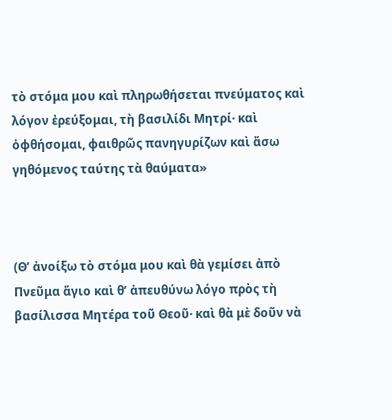τὸ στόμα μου καὶ πληρωθήσεται πνεύματος καὶ λόγον ἐρεύξομαι, τὴ βασιλίδι Μητρί· καὶ ὀφθήσομαι, φαιθρῶς πανηγυρίζων καὶ ἄσω γηθόμενος ταύτης τὰ θαύματα»



(Θ’ ἀνοίξω τὸ στόμα μου καὶ θὰ γεμίσει ἀπὸ Πνεῦμα ἅγιο καὶ θ’ ἀπευθύνω λόγο πρὸς τὴ βασίλισσα Μητέρα τοῦ Θεοῦ· καὶ θὰ μὲ δοῦν νὰ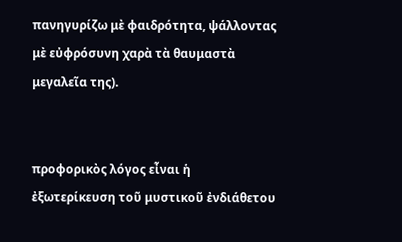πανηγυρίζω μὲ φαιδρότητα, ψάλλοντας μὲ εὐφρόσυνη χαρὰ τὰ θαυμαστὰ μεγαλεῖα της).


προφορικὸς λόγος εἶναι ἡ ἐξωτερίκευση τοῦ μυστικοῦ ἐνδιάθετου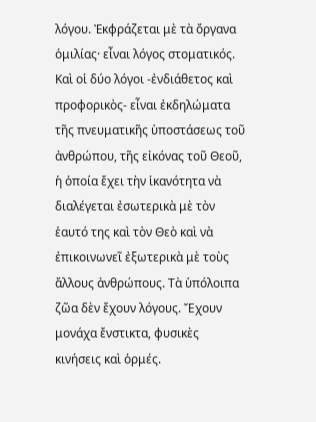λόγου. Ἐκφράζεται μὲ τὰ ὄργανα ὁμιλίας· εἶναι λόγος στοματικός. Καὶ οἱ δύο λόγοι -ἐνδιάθετος καὶ προφορικὸς- εἶναι ἐκδηλώματα τῆς πνευματικῆς ὑποστάσεως τοῦ ἀνθρώπου, τῆς εἰκόνας τοῦ Θεοῦ, ἡ ὁποία ἔχει τὴν ἱκανότητα νὰ διαλέγεται ἐσωτερικὰ μὲ τὸν ἑαυτό της καὶ τὸν Θεὸ καὶ νὰ ἐπικοινωνεῖ ἐξωτερικὰ μὲ τοὺς ἄλλους ἀνθρώπους. Τὰ ὑπόλοιπα ζῶα δὲν ἔχουν λόγους. Ἔχουν μονάχα ἔνστικτα, φυσικὲς κινήσεις καὶ ὁρμές.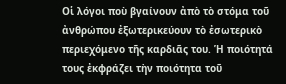Οἱ λόγοι ποὺ βγαίνουν ἀπὸ τὸ στόμα τοῦ ἀνθρώπου ἐξωτερικεύουν τὸ ἐσωτερικὸ περιεχόμενο τῆς καρδιᾶς του. Ἡ ποιότητά τους ἐκφράζει τὴν ποιότητα τοῦ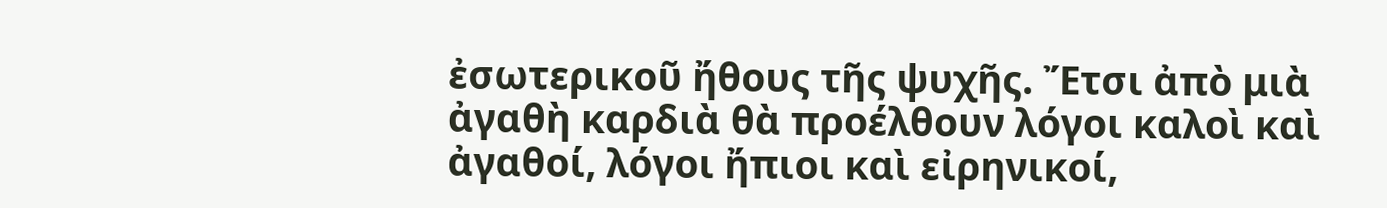ἐσωτερικοῦ ἤθους τῆς ψυχῆς. Ἔτσι ἀπὸ μιὰ ἀγαθὴ καρδιὰ θὰ προέλθουν λόγοι καλοὶ καὶ ἀγαθοί, λόγοι ἤπιοι καὶ εἰρηνικοί,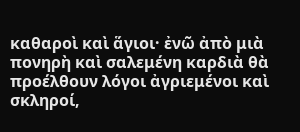καθαροὶ καὶ ἅγιοι· ἐνῶ ἀπὸ μιὰ πονηρὴ καὶ σαλεμένη καρδιὰ θὰ προέλθουν λόγοι ἀγριεμένοι καὶ σκληροί,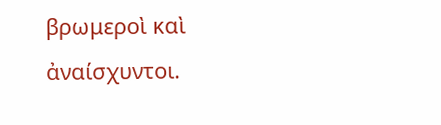βρωμεροὶ καὶ ἀναίσχυντοι.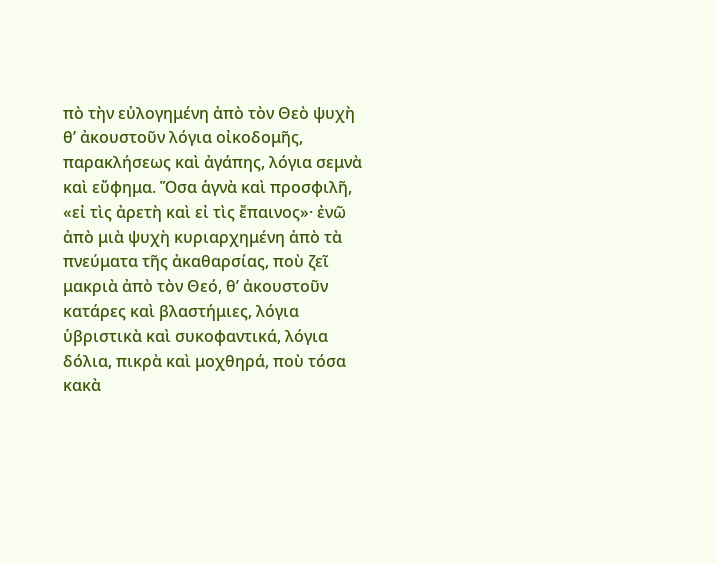πὸ τὴν εὐλογημένη ἀπὸ τὸν Θεὸ ψυχὴ θ’ ἀκουστοῦν λόγια οἰκοδομῆς, παρακλήσεως καὶ ἀγάπης, λόγια σεμνὰ καὶ εὔφημα. Ὅσα ἁγνὰ καὶ προσφιλῆ, «εἰ τὶς ἀρετὴ καὶ εἰ τὶς ἔπαινος»· ἐνῶ ἀπὸ μιὰ ψυχὴ κυριαρχημένη ἀπὸ τὰ πνεύματα τῆς ἀκαθαρσίας, ποὺ ζεῖ μακριὰ ἀπὸ τὸν Θεό, θ’ ἀκουστοῦν κατάρες καὶ βλαστήμιες, λόγια ὑβριστικὰ καὶ συκοφαντικά, λόγια δόλια, πικρὰ καὶ μοχθηρά, ποὺ τόσα κακὰ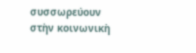συσσωρεύουν στὴν κοινωνικὴ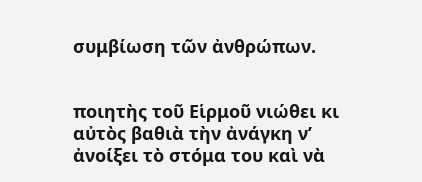συμβίωση τῶν ἀνθρώπων.


ποιητὴς τοῦ Εἱρμοῦ νιώθει κι αὐτὸς βαθιὰ τὴν ἀνάγκη ν’ ἀνοίξει τὸ στόμα του καὶ νὰ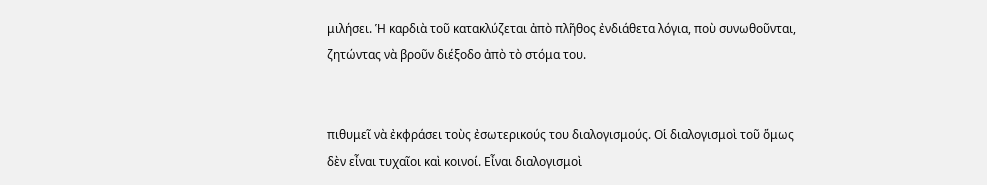μιλήσει. Ἡ καρδιὰ τοῦ κατακλύζεται ἀπὸ πλῆθος ἐνδιάθετα λόγια, ποὺ συνωθοῦνται, ζητώντας νὰ βροῦν διέξοδο ἀπὸ τὸ στόμα του.


πιθυμεῖ νὰ ἐκφράσει τοὺς ἐσωτερικούς του διαλογισμούς. Οἱ διαλογισμοὶ τοῦ ὅμως δὲν εἶναι τυχαῖοι καὶ κοινοί. Εἶναι διαλογισμοὶ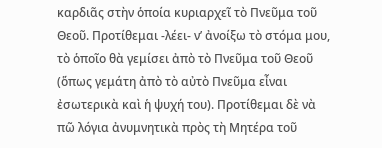καρδιᾶς στὴν ὁποία κυριαρχεῖ τὸ Πνεῦμα τοῦ Θεοῦ. Προτίθεμαι -λέει- ν’ ἀνοίξω τὸ στόμα μου, τὸ ὁποῖο θὰ γεμίσει ἀπὸ τὸ Πνεῦμα τοῦ Θεοῦ (ὅπως γεμάτη ἀπὸ τὸ αὐτὸ Πνεῦμα εἶναι ἐσωτερικὰ καὶ ἡ ψυχή του). Προτίθεμαι δὲ νὰ πῶ λόγια ἀνυμνητικὰ πρὸς τὴ Μητέρα τοῦ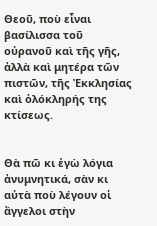Θεοῦ, ποὺ εἶναι βασίλισσα τοῦ οὐρανοῦ καὶ τῆς γῆς, ἀλλὰ καὶ μητέρα τῶν πιστῶν, τῆς Ἐκκλησίας καὶ ὁλόκληρής της κτίσεως.


Θὰ πῶ κι ἐγὼ λόγια ἀνυμνητικά, σὰν κι αὐτὰ ποὺ λέγουν οἱ ἄγγελοι στὴν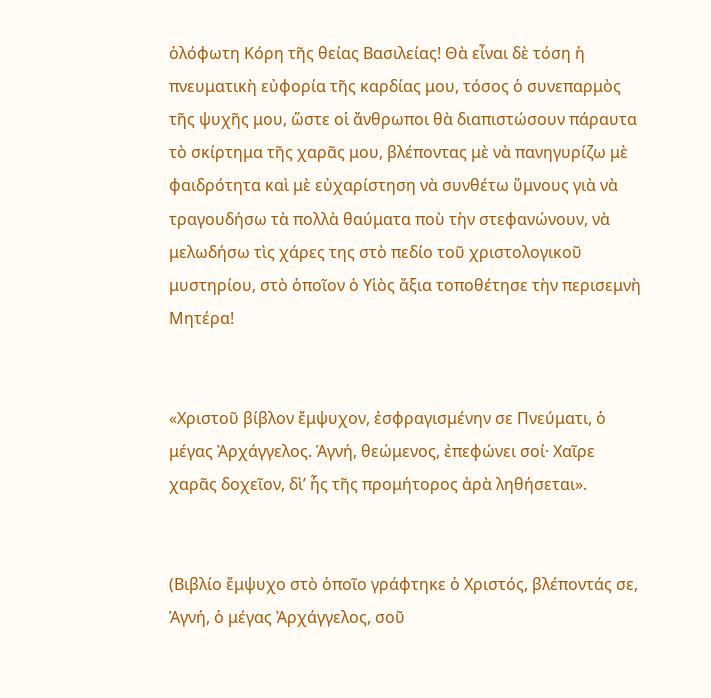ὁλόφωτη Κόρη τῆς θείας Βασιλείας! Θὰ εἶναι δὲ τόση ἡ πνευματικὴ εὐφορία τῆς καρδίας μου, τόσος ὁ συνεπαρμὸς τῆς ψυχῆς μου, ὥστε οἱ ἄνθρωποι θὰ διαπιστώσουν πάραυτα τὸ σκίρτημα τῆς χαρᾶς μου, βλέποντας μὲ νὰ πανηγυρίζω μὲ φαιδρότητα καὶ μὲ εὐχαρίστηση νὰ συνθέτω ὕμνους γιὰ νὰ τραγουδήσω τὰ πολλὰ θαύματα ποὺ τὴν στεφανώνουν, νὰ μελωδήσω τὶς χάρες της στὸ πεδίο τοῦ χριστολογικοῦ μυστηρίου, στὸ ὁποῖον ὁ Υἱὸς ἄξια τοποθέτησε τὴν περισεμνὴ Μητέρα!


«Χριστοῦ βίβλον ἔμψυχον, ἐσφραγισμένην σε Πνεύματι, ὁ μέγας Ἀρχάγγελος. Ἁγνή, θεώμενος, ἐπεφώνει σοί· Χαῖρε χαρᾶς δοχεῖον, δὶ’ ἧς τῆς προμήτορος ἀρὰ ληθήσεται».


(Βιβλίο ἔμψυχο στὸ ὁποῖο γράφτηκε ὁ Χριστός, βλέποντάς σε, Ἁγνή, ὁ μέγας Ἀρχάγγελος, σοῦ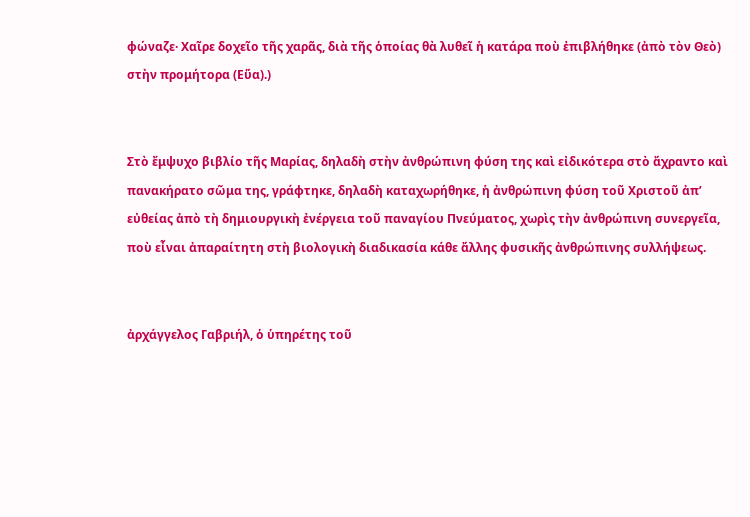φώναζε· Χαῖρε δοχεῖο τῆς χαρᾶς, διὰ τῆς ὁποίας θὰ λυθεῖ ἡ κατάρα ποὺ ἐπιβλήθηκε (ἀπὸ τὸν Θεὸ) στὴν προμήτορα (Εὕα).)


Στὸ ἔμψυχο βιβλίο τῆς Μαρίας, δηλαδὴ στὴν ἀνθρώπινη φύση της καὶ εἰδικότερα στὸ ἄχραντο καὶ πανακήρατο σῶμα της, γράφτηκε, δηλαδὴ καταχωρήθηκε, ἡ ἀνθρώπινη φύση τοῦ Χριστοῦ ἀπ’ εὐθείας ἀπὸ τὴ δημιουργικὴ ἐνέργεια τοῦ παναγίου Πνεύματος, χωρὶς τὴν ἀνθρώπινη συνεργεῖα, ποὺ εἶναι ἀπαραίτητη στὴ βιολογικὴ διαδικασία κάθε ἄλλης φυσικῆς ἀνθρώπινης συλλήψεως.


ἀρχάγγελος Γαβριήλ, ὁ ὑπηρέτης τοῦ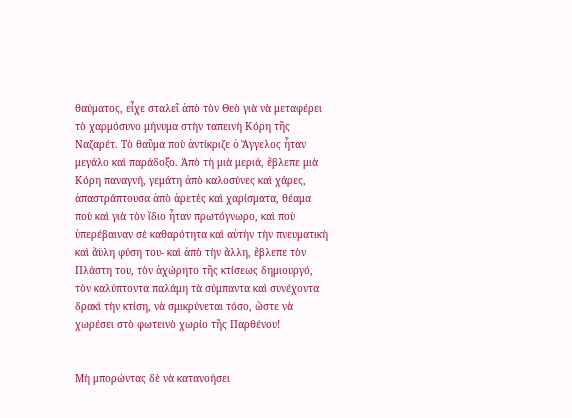θαύματος, εἶχε σταλεῖ ἀπὸ τὸν Θεὸ γιὰ νὰ μεταφέρει τὸ χαρμόσυνο μήνυμα στὴν ταπεινὴ Κόρη τῆς Ναζαρέτ. Τὸ θαῦμα ποὺ ἀντίκριζε ὁ Ἄγγελος ἦταν μεγάλο καὶ παράδοξο. Ἀπὸ τὴ μιὰ μεριά, ἔβλεπε μιὰ Κόρη παναγνή, γεμάτη ἀπὸ καλοσύνες καὶ χάρες, ἀπαστράπτουσα ἀπὸ ἀρετὲς καὶ χαρίσματα, θέαμα ποὺ καὶ γιὰ τὸν ἴδιο ἦταν πρωτόγνωρο, καὶ ποὺ ὑπερέβαιναν σὲ καθαρότητα καὶ αὐτὴν τὴν πνευματικὴ καὶ ἄϋλη φύση του- καὶ ἀπὸ τὴν ἄλλη, ἔβλεπε τὸν Πλάστη του, τὸν ἀχώρητο τῆς κτίσεως δημιουργό, τὸν καλύπτοντα παλάμη τὰ σύμπαντα καὶ συνέχοντα δρακὶ τὴν κτίση, νὰ σμικρύνεται τόσο, ὥστε νὰ χωρέσει στὸ φωτεινὸ χωρίο τῆς Παρθένου!


Μὴ μπορώντας δὲ νὰ κατανοήσει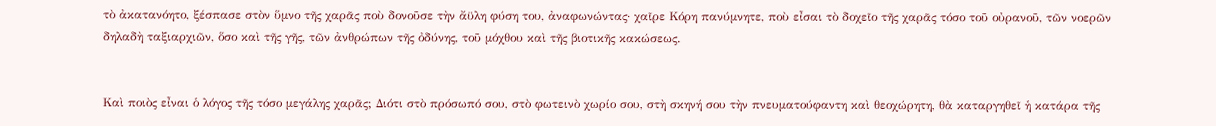τὸ ἀκατανόητο, ξέσπασε στὸν ὕμνο τῆς χαρᾶς ποὺ δονοῦσε τὴν ἄϋλη φύση του, ἀναφωνώντας· χαῖρε Κόρη πανύμνητε, ποὺ εἶσαι τὸ δοχεῖο τῆς χαρᾶς τόσο τοῦ οὐρανοῦ, τῶν νοερῶν δηλαδὴ ταξιαρχιῶν, ὅσο καὶ τῆς γῆς, τῶν ἀνθρώπων τῆς ὀδύνης, τοῦ μόχθου καὶ τῆς βιοτικῆς κακώσεως.


Καὶ ποιὸς εἶναι ὁ λόγος τῆς τόσο μεγάλης χαρᾶς; Διότι στὸ πρόσωπό σου, στὸ φωτεινὸ χωρίο σου, στὴ σκηνή σου τὴν πνευματούφαντη καὶ θεοχώρητη, θὰ καταργηθεῖ ἡ κατάρα τῆς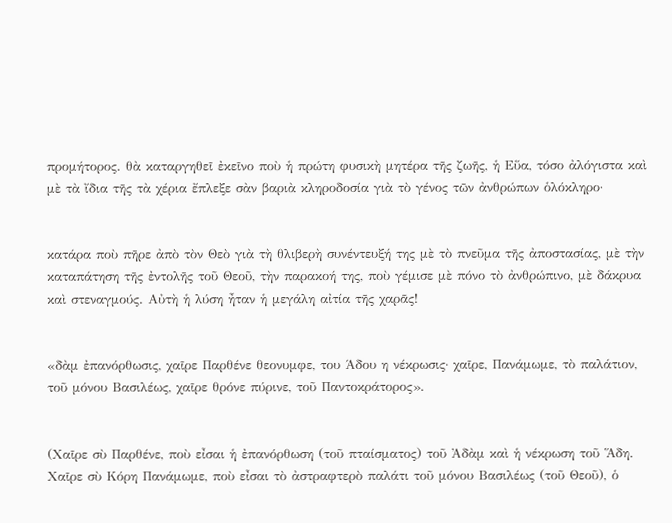προμήτορος. θὰ καταργηθεῖ ἐκεῖνο ποὺ ἡ πρώτη φυσικὴ μητέρα τῆς ζωῆς, ἡ Εὕα, τόσο ἀλόγιστα καὶ μὲ τὰ ἴδια τῆς τὰ χέρια ἔπλεξε σὰν βαριὰ κληροδοσία γιὰ τὸ γένος τῶν ἀνθρώπων ὁλόκληρο·


κατάρα ποὺ πῆρε ἀπὸ τὸν Θεὸ γιὰ τὴ θλιβερὴ συνέντευξή της μὲ τὸ πνεῦμα τῆς ἀποστασίας, μὲ τὴν καταπάτηση τῆς ἐντολῆς τοῦ Θεοῦ, τὴν παρακοή της, ποὺ γέμισε μὲ πόνο τὸ ἀνθρώπινο, μὲ δάκρυα καὶ στεναγμούς. Αὐτὴ ἡ λύση ἦταν ἡ μεγάλη αἰτία τῆς χαρᾶς!


«δὰμ ἐπανόρθωσις, χαῖρε Παρθένε θεονυμφε, του Άδου η νέκρωσις· χαῖρε, Πανάμωμε, τὸ παλάτιον, τοῦ μόνου Βασιλέως, χαῖρε θρόνε πύρινε, τοῦ Παντοκράτορος».


(Χαῖρε σὺ Παρθένε, ποὺ εἶσαι ἡ ἐπανόρθωση (τοῦ πταίσματος) τοῦ Ἀδὰμ καὶ ἡ νέκρωση τοῦ Ἅδη. Χαῖρε σὺ Κόρη Πανάμωμε, ποὺ εἶσαι τὸ ἀστραφτερὸ παλάτι τοῦ μόνου Βασιλέως (τοῦ Θεοῦ), ὁ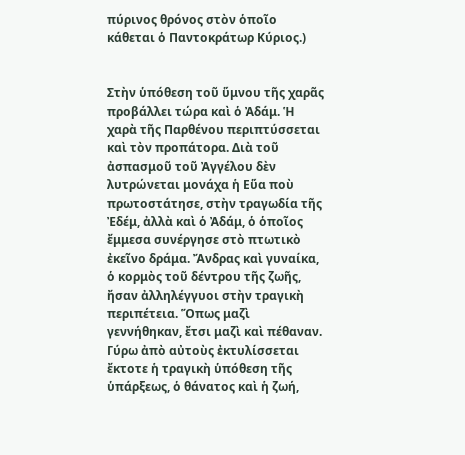πύρινος θρόνος στὸν ὁποῖο κάθεται ὁ Παντοκράτωρ Κύριος.)


Στὴν ὑπόθεση τοῦ ὕμνου τῆς χαρᾶς προβάλλει τώρα καὶ ὁ Ἀδάμ. Ἡ χαρὰ τῆς Παρθένου περιπτύσσεται καὶ τὸν προπάτορα. Διὰ τοῦ ἀσπασμοῦ τοῦ Ἀγγέλου δὲν λυτρώνεται μονάχα ἡ Εὕα ποὺ πρωτοστάτησε, στὴν τραγωδία τῆς Ἐδέμ, ἀλλὰ καὶ ὁ Ἀδάμ, ὁ ὁποῖος ἔμμεσα συνέργησε στὸ πτωτικὸ ἐκεῖνο δράμα. Ἄνδρας καὶ γυναίκα, ὁ κορμὸς τοῦ δέντρου τῆς ζωῆς, ἤσαν ἀλληλέγγυοι στὴν τραγικὴ περιπέτεια. Ὅπως μαζὶ γεννήθηκαν, ἔτσι μαζὶ καὶ πέθαναν. Γύρω ἀπὸ αὐτοὺς ἐκτυλίσσεται ἔκτοτε ἡ τραγικὴ ὑπόθεση τῆς ὑπάρξεως, ὁ θάνατος καὶ ἡ ζωή,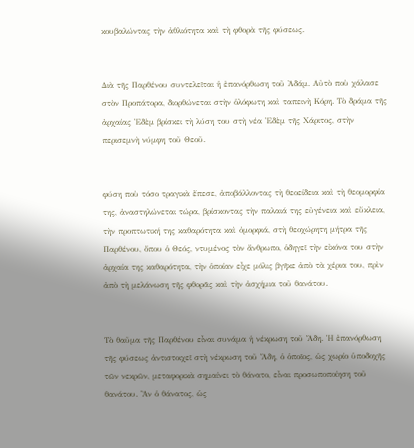κουβαλώντας τὴν ἀθλιότητα καὶ τὴ φθορὰ τῆς φύσεως.


Διὰ τῆς Παρθένου συντελεῖται ἡ ἐπανόρθωση τοῦ Ἀδάμ. Αὐτὸ ποὺ χάλασε στὸν Προπάτορα, διορθώνεται στὴν ὁλόφωτη καὶ ταπεινὴ Κόρη. Τὸ δράμα τῆς ἀρχαίας Ἐδὲμ βρίσκει τὴ λύση του στὴ νέα Ἐδὲμ τῆς Χάριτος, στὴν περισεμνὴ νύμφη τοῦ Θεοῦ.


φύση ποὺ τόσο τραγικὰ ἔπεσε, ἀποβάλλοντας τὴ θεοείδεια καὶ τὴ θεομορφία της, ἀναστηλώνεται τώρα, βρίσκοντας τὴν παλαιά της εὐγένεια καὶ εὔκλεια, τὴν προπτωτική της καθαρότητα καὶ ὀμορφιά, στὴ θεοχώρητη μήτρα τῆς Παρθένου, ὅπου ὁ Θεός, ντυμένος τὸν ἄνθρωπο, ὁδηγεῖ τὴν εἰκόνα του στὴν ἀρχαία της καθαρότητα, τὴν ὁποίαν εἶχε μόλις βγῆκε ἀπὸ τὰ χέρια του, πρὶν ἀπὸ τὴ μελάνωση τῆς φθορᾶς καὶ τὴν ἀσχήμια τοῦ θανάτου.


Τὸ θαῦμα τῆς Παρθένου εἶναι συνάμα ἡ νέκρωση τοῦ Ἅδη. Ἡ ἐπανόρθωση τῆς φύσεως ἀντιστοιχεῖ στὴ νέκρωση τοῦ Ἅδη, ὁ ὁποῖος, ὡς χωρίο ὑποδοχῆς τῶν νεκρῶν, μεταφορικὰ σημαίνει τὸ θάνατο, εἶναι προσωποποίηση τοῦ θανάτου. Ἂν ὁ θάνατος, ὡς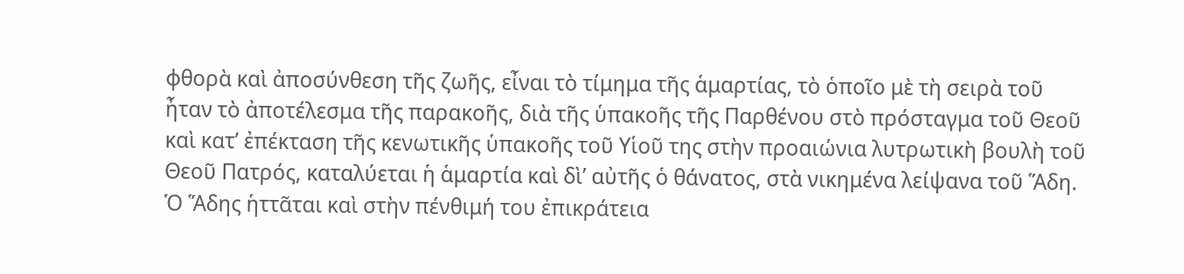φθορὰ καὶ ἀποσύνθεση τῆς ζωῆς, εἶναι τὸ τίμημα τῆς ἁμαρτίας, τὸ ὁποῖο μὲ τὴ σειρὰ τοῦ ἦταν τὸ ἀποτέλεσμα τῆς παρακοῆς, διὰ τῆς ὑπακοῆς τῆς Παρθένου στὸ πρόσταγμα τοῦ Θεοῦ καὶ κατ’ ἐπέκταση τῆς κενωτικῆς ὑπακοῆς τοῦ Υἱοῦ της στὴν προαιώνια λυτρωτικὴ βουλὴ τοῦ Θεοῦ Πατρός, καταλύεται ἡ ἁμαρτία καὶ δὶ’ αὐτῆς ὁ θάνατος, στὰ νικημένα λείψανα τοῦ Ἅδη. Ὁ Ἅδης ἡττᾶται καὶ στὴν πένθιμή του ἐπικράτεια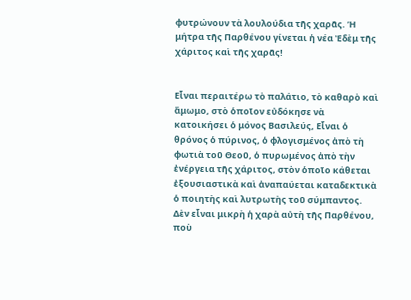φυτρώνουν τὰ λουλούδια τῆς χαρᾶς. Ἡ μήτρα τῆς Παρθένου γίνεται ἡ νέα Ἐδὲμ τῆς χάριτος καὶ τῆς χαρᾶς!


Εἶναι περαιτέρω τὸ παλάτιο, τὸ καθαρὸ καὶ ἄμωμο, στὸ ὁποῖον εὐδόκησε νὰ κατοικήσει ὁ μόνος Βασιλεύς, Εἶναι ὁ θρόνος ὁ πύρινος, ὁ φλογισμένος ἀπὸ τὴ φωτιὰ τοῦ Θεοῦ, ὁ πυρωμένος ἀπὸ τὴν ἐνέργεια τῆς χάριτος, στὸν ὁποῖο κάθεται ἐξουσιαστικὰ καὶ ἀναπαύεται καταδεκτικὰ ὁ ποιητὴς καὶ λυτρωτὴς τοῦ σύμπαντος. Δὲν εἶναι μικρὴ ἡ χαρὰ αὐτὴ τῆς Παρθένου, ποὺ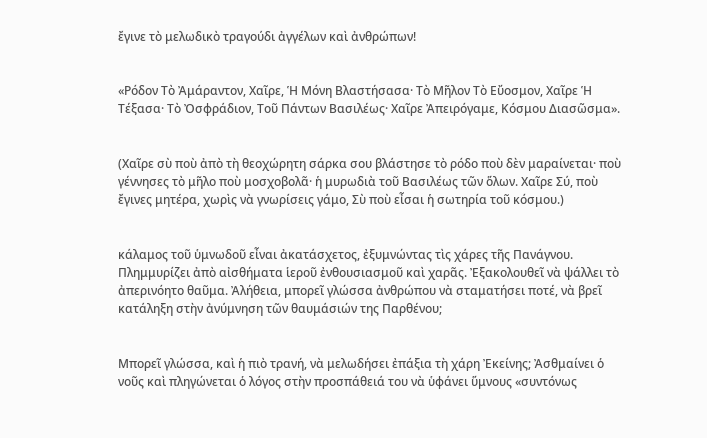ἔγινε τὸ μελωδικὸ τραγούδι ἀγγέλων καὶ ἀνθρώπων!


«Ρόδον Τὸ Ἀμάραντον, Χαῖρε, Ἡ Μόνη Βλαστήσασα· Τὸ Μῆλον Τὸ Εὔοσμον, Χαῖρε Ἡ Τέξασα· Τὸ Ὀσφράδιον, Τοῦ Πάντων Βασιλέως· Χαῖρε Ἀπειρόγαμε, Κόσμου Διασῶσμα».


(Χαῖρε σὺ ποὺ ἀπὸ τὴ θεοχώρητη σάρκα σου βλάστησε τὸ ρόδο ποὺ δὲν μαραίνεται· ποὺ γέννησες τὸ μῆλο ποὺ μοσχοβολᾶ· ἡ μυρωδιὰ τοῦ Βασιλέως τῶν ὅλων. Χαῖρε Σύ, ποὺ ἔγινες μητέρα, χωρὶς νὰ γνωρίσεις γάμο, Σὺ ποὺ εἶσαι ἡ σωτηρία τοῦ κόσμου.)


κάλαμος τοῦ ὑμνωδοῦ εἶναι ἀκατάσχετος, ἐξυμνώντας τὶς χάρες τῆς Πανάγνου. Πλημμυρίζει ἀπὸ αἰσθήματα ἱεροῦ ἐνθουσιασμοῦ καὶ χαρᾶς. Ἐξακολουθεῖ νὰ ψάλλει τὸ ἀπερινόητο θαῦμα. Ἀλήθεια, μπορεῖ γλώσσα ἀνθρώπου νὰ σταματήσει ποτέ, νὰ βρεῖ κατάληξη στὴν ἀνύμνηση τῶν θαυμάσιών της Παρθένου;


Μπορεῖ γλώσσα, καὶ ἡ πιὸ τρανή, νὰ μελωδήσει ἐπάξια τὴ χάρη Ἐκείνης; Ἀσθμαίνει ὁ νοῦς καὶ πληγώνεται ὁ λόγος στὴν προσπάθειά του νὰ ὑφάνει ὕμνους «συντόνως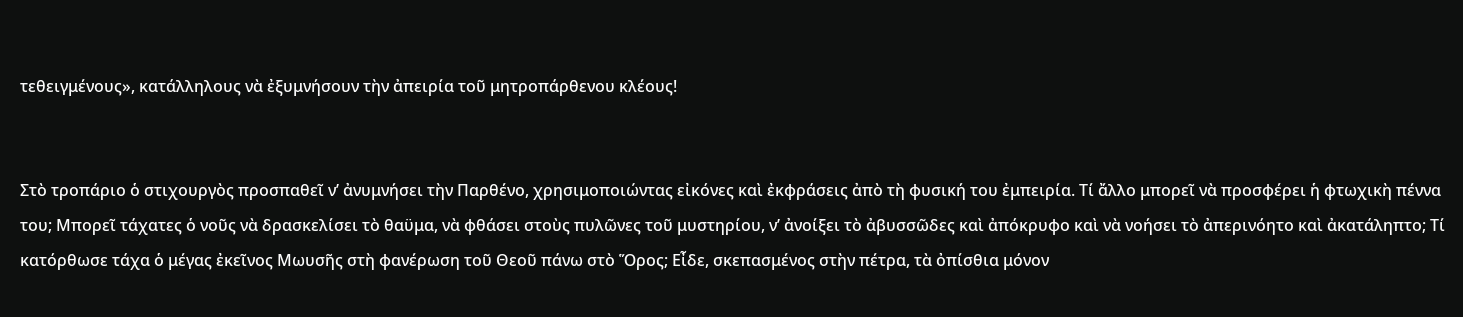τεθειγμένους», κατάλληλους νὰ ἐξυμνήσουν τὴν ἀπειρία τοῦ μητροπάρθενου κλέους!


Στὸ τροπάριο ὁ στιχουργὸς προσπαθεῖ ν’ ἀνυμνήσει τὴν Παρθένο, χρησιμοποιώντας εἰκόνες καὶ ἐκφράσεις ἀπὸ τὴ φυσική του ἐμπειρία. Τί ἄλλο μπορεῖ νὰ προσφέρει ἡ φτωχικὴ πέννα του; Μπορεῖ τάχατες ὁ νοῦς νὰ δρασκελίσει τὸ θαϋμα, νὰ φθάσει στοὺς πυλῶνες τοῦ μυστηρίου, ν’ ἀνοίξει τὸ ἀβυσσῶδες καὶ ἀπόκρυφο καὶ νὰ νοήσει τὸ ἀπερινόητο καὶ ἀκατάληπτο; Τί κατόρθωσε τάχα ὁ μέγας ἐκεῖνος Μωυσῆς στὴ φανέρωση τοῦ Θεοῦ πάνω στὸ Ὅρος; Εἶδε, σκεπασμένος στὴν πέτρα, τὰ ὀπίσθια μόνον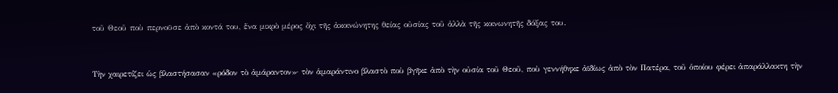τοῦ Θεοῦ ποὺ περνοϋσε ἀπὸ κοντά του, ἕνα μικρὸ μέρος ὄχι τῆς ἀκοινώνητης θείας οὐσίας τοῦ ἀλλὰ τῆς κοινωνητῆς δόξας του.


Τὴν χαιρετίζει ὡς βλαστήσασαν «ρόδον τὸ ἀμάραντον»· τὸν ἁμαράντινο βλαστὸ ποὺ βγῆκε ἀπὸ τὴν οὐσία τοῦ Θεοῦ, ποὺ γεννήθηκε ἀϊδίως ἀπὸ τὸν Πατέρα, τοῦ ὁποίου φέρει ἀπαράλλακτη τὴν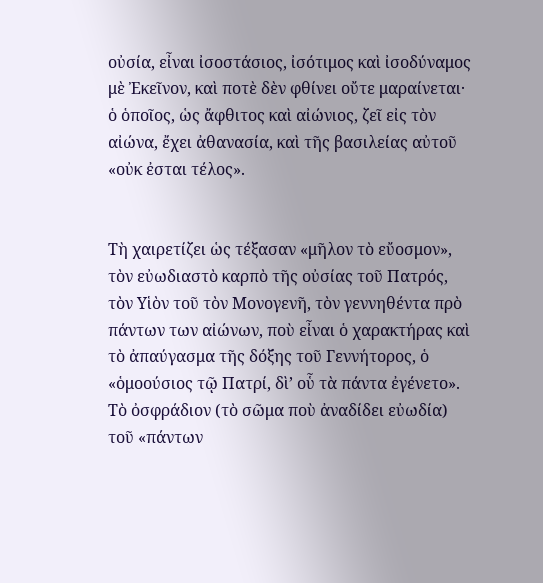οὐσία, εἶναι ἰσοστάσιος, ἰσότιμος καὶ ἰσοδύναμος μὲ Ἐκεῖνον, καὶ ποτὲ δὲν φθίνει οὔτε μαραίνεται· ὁ ὁποῖος, ὡς ἄφθιτος καὶ αἰώνιος, ζεῖ εἰς τὸν αἰώνα, ἔχει ἀθανασία, καὶ τῆς βασιλείας αὐτοῦ «οὐκ ἐσται τέλος».


Τὴ χαιρετίζει ὡς τέξασαν «μῆλον τὸ εὔοσμον», τὸν εὐωδιαστὸ καρπὸ τῆς οὐσίας τοῦ Πατρός, τὸν Υἱὸν τοῦ τὸν Μονογενῆ, τὸν γεννηθέντα πρὸ πάντων των αἰώνων, ποὺ εἶναι ὁ χαρακτήρας καὶ τὸ ἀπαύγασμα τῆς δόξης τοῦ Γεννήτορος, ὁ «ὁμοούσιος τῷ Πατρί, δὶ’ οὗ τὰ πάντα ἐγένετο». Τὸ ὀσφράδιον (τὸ σῶμα ποὺ ἀναδίδει εὐωδία) τοῦ «πάντων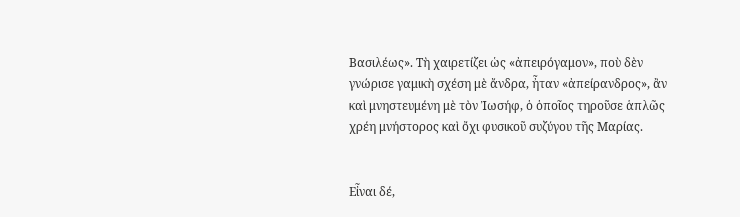Βασιλέως». Τὴ χαιρετίζει ὡς «ἀπειρόγαμον», ποὺ δὲν γνώρισε γαμικὴ σχέση μὲ ἄνδρα, ἦταν «ἀπείρανδρος», ἂν καὶ μνηστευμένη μὲ τὸν Ἰωσήφ, ὁ ὁποῖος τηροῦσε ἁπλῶς χρέη μνήστορος καὶ ὄχι φυσικοῦ συζύγου τῆς Μαρίας.


Εἶναι δέ,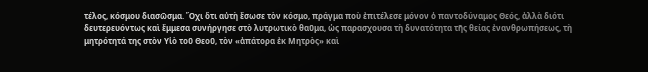τέλος, κόσμου διασῶσμα. Ὄχι ὅτι αὐτὴ ἔσωσε τὸν κόσμο, πράγμα ποὺ ἐπιτέλεσε μόνον ὁ παντοδύναμος Θεός, ἀλλὰ διότι δευτερευόντως καὶ ἔμμεσα συνήργησε στὸ λυτρωτικὸ θαῦμα, ὡς παρασχουσα τὴ δυνατότητα τῆς θείας ἐνανθρωπήσεως, τὴ μητρότητά της στὸν Υἱὸ τοῦ Θεοῦ, τὸν «ἀπάτορα ἐκ Μητρὸς» καὶ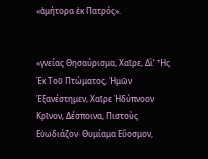«ἀμήτορα ἐκ Πατρός».


«γνείας Θησαύρισμα, Χαῖρε, Δὶ’ Ἧς Ἐκ Τοῦ Πτώματος, Ἠμῶν Ἑξανέστημεν, Χαῖρε Ἠδύπνοον Κρῖνον, Δέσποινα, Πιστοὺς Εὐωδιάζον· Θυμίαμα Εὔοσμον,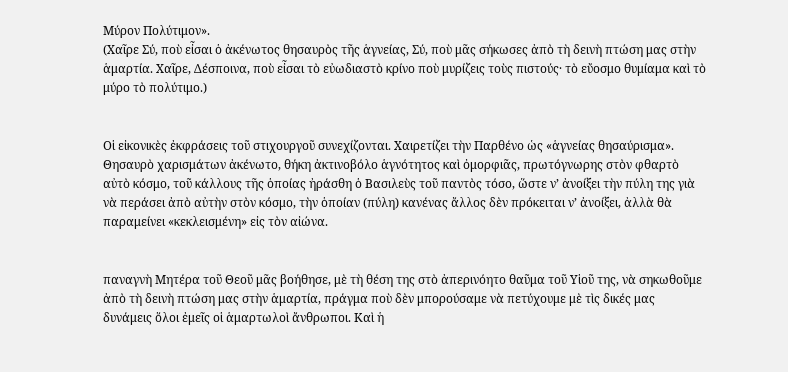Μύρον Πολύτιμον».
(Χαῖρε Σύ, ποὺ εἶσαι ὁ ἀκένωτος θησαυρὸς τῆς ἁγνείας, Σύ, ποὺ μᾶς σήκωσες ἀπὸ τὴ δεινὴ πτώση μας στὴν ἁμαρτία. Χαῖρε, Δέσποινα, ποὺ εἶσαι τὸ εὐωδιαστὸ κρίνο ποὺ μυρίζεις τοὺς πιστούς· τὸ εὔοσμο θυμίαμα καὶ τὸ μύρο τὸ πολύτιμο.)


Οἱ εἰκονικὲς ἐκφράσεις τοῦ στιχουργοῦ συνεχίζονται. Χαιρετίζει τὴν Παρθένο ὡς «ἁγνείας θησαύρισμα». Θησαυρὸ χαρισμάτων ἀκένωτο, θήκη ἀκτινοβόλο ἁγνότητος καὶ ὀμορφιᾶς, πρωτόγνωρης στὸν φθαρτὸ αὐτὸ κόσμο, τοῦ κάλλους τῆς ὁποίας ἠράσθη ὁ Βασιλεὺς τοῦ παντὸς τόσο, ὥστε ν’ ἀνοίξει τὴν πύλη της γιὰ νὰ περάσει ἀπὸ αὐτὴν στὸν κόσμο, τὴν ὁποίαν (πύλη) κανένας ἄλλος δὲν πρόκειται ν’ ἀνοίξει, ἀλλὰ θὰ παραμείνει «κεκλεισμένη» εἰς τὸν αἰώνα.


παναγνὴ Μητέρα τοῦ Θεοῦ μᾶς βοήθησε, μὲ τὴ θέση της στὸ ἀπερινόητο θαῦμα τοῦ Υἱοῦ της, νὰ σηκωθοῦμε ἀπὸ τὴ δεινὴ πτώση μας στὴν ἁμαρτία, πράγμα ποὺ δὲν μπορούσαμε νὰ πετύχουμε μὲ τὶς δικές μας δυνάμεις ὅλοι ἐμεῖς οἱ ἁμαρτωλοὶ ἄνθρωποι. Καὶ ἡ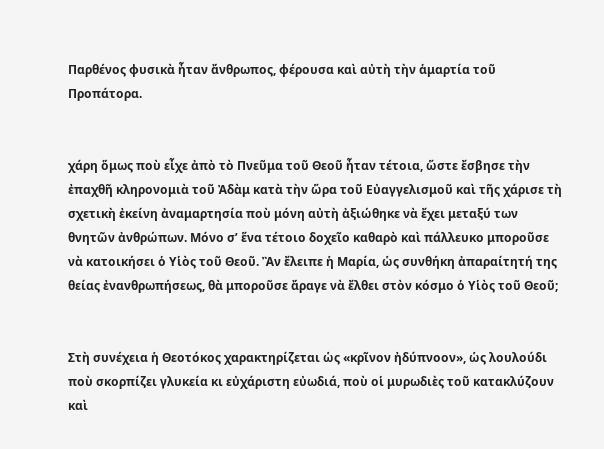Παρθένος φυσικὰ ἦταν ἄνθρωπος, φέρουσα καὶ αὐτὴ τὴν ἁμαρτία τοῦ Προπάτορα.


χάρη ὅμως ποὺ εἶχε ἀπὸ τὸ Πνεῦμα τοῦ Θεοῦ ἦταν τέτοια, ὥστε ἔσβησε τὴν ἐπαχθῆ κληρονομιὰ τοῦ Ἀδὰμ κατὰ τὴν ὥρα τοῦ Εὐαγγελισμοῦ καὶ τῆς χάρισε τὴ σχετικὴ ἐκείνη ἀναμαρτησία ποὺ μόνη αὐτὴ ἀξιώθηκε νὰ ἔχει μεταξύ των θνητῶν ἀνθρώπων. Μόνο σ’ ἕνα τέτοιο δοχεῖο καθαρὸ καὶ πάλλευκο μποροῦσε νὰ κατοικήσει ὁ Υἱὸς τοῦ Θεοῦ. Ἂν ἔλειπε ἡ Μαρία, ὡς συνθήκη ἀπαραίτητή της θείας ἐνανθρωπήσεως, θὰ μποροῦσε ἄραγε νὰ ἔλθει στὸν κόσμο ὁ Υἱὸς τοῦ Θεοῦ;


Στὴ συνέχεια ἡ Θεοτόκος χαρακτηρίζεται ὡς «κρῖνον ἠδύπνοον», ὡς λουλούδι ποὺ σκορπίζει γλυκεία κι εὐχάριστη εὐωδιά, ποὺ οἱ μυρωδιὲς τοῦ κατακλύζουν καὶ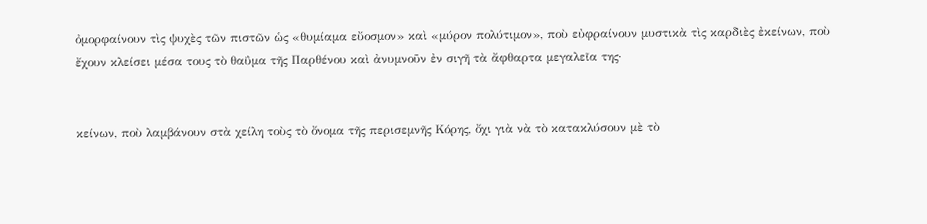ὀμορφαίνουν τὶς ψυχὲς τῶν πιστῶν ὡς «θυμίαμα εὔοσμον» καὶ «μύρον πολύτιμον», ποὺ εὐφραίνουν μυστικὰ τὶς καρδιὲς ἐκείνων, ποὺ ἔχουν κλείσει μέσα τους τὸ θαΰμα τῆς Παρθένου καὶ ἀνυμνοῦν ἐν σιγῆ τὰ ἄφθαρτα μεγαλεῖα της·


κείνων, ποὺ λαμβάνουν στὰ χείλη τοὺς τὸ ὄνομα τῆς περισεμνῆς Κόρης, ὄχι γιὰ νὰ τὸ κατακλύσουν μὲ τὸ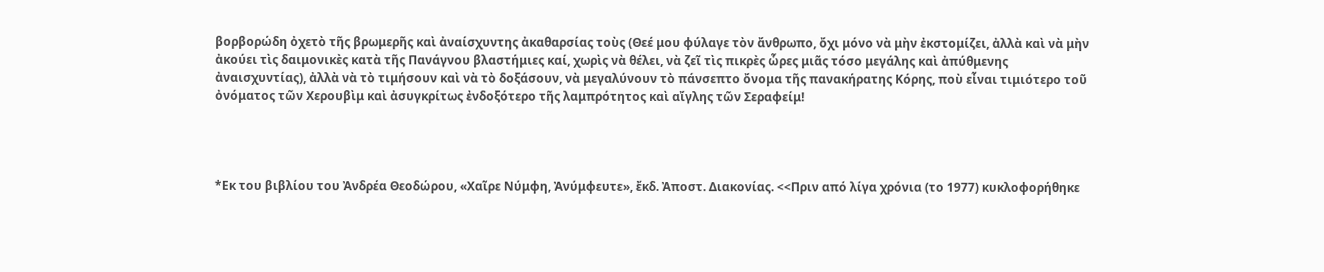βορβορώδη ὀχετὸ τῆς βρωμερῆς καὶ ἀναίσχυντης ἀκαθαρσίας τοὺς (Θεέ μου φύλαγε τὸν ἄνθρωπο, ὄχι μόνο νὰ μὴν ἐκστομίζει, ἀλλὰ καὶ νὰ μὴν ἀκούει τὶς δαιμονικὲς κατὰ τῆς Πανάγνου βλαστήμιες καί, χωρὶς νὰ θέλει, νὰ ζεῖ τὶς πικρὲς ὧρες μιᾶς τόσο μεγάλης καὶ ἀπύθμενης ἀναισχυντίας), ἀλλὰ νὰ τὸ τιμήσουν καὶ νὰ τὸ δοξάσουν, νὰ μεγαλύνουν τὸ πάνσεπτο ὄνομα τῆς πανακήρατης Κόρης, ποὺ εἶναι τιμιότερο τοῦ ὀνόματος τῶν Χερουβὶμ καὶ ἀσυγκρίτως ἐνδοξότερο τῆς λαμπρότητος καὶ αἴγλης τῶν Σεραφείμ!




*Εκ του βιβλίου του Ἀνδρέα Θεοδώρου, «Χαῖρε Νύμφη, Ἀνύμφευτε», ἔκδ. Ἀποστ. Διακονίας. <<Πριν από λίγα χρόνια (το 1977) κυκλοφορήθηκε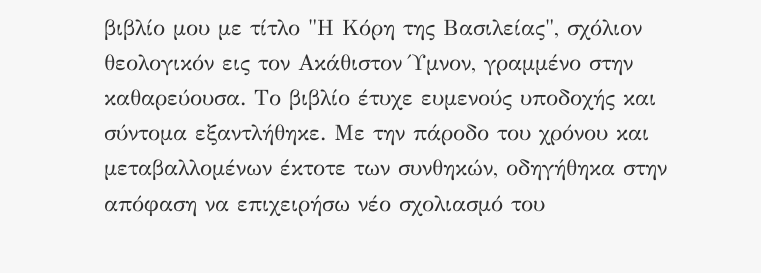βιβλίο μου με τίτλο "Η Κόρη της Βασιλείας", σχόλιον θεολογικόν εις τον Ακάθιστον Ύμνον, γραμμένο στην καθαρεύουσα. Το βιβλίο έτυχε ευμενούς υποδοχής και σύντομα εξαντλήθηκε. Με την πάροδο του χρόνου και μεταβαλλομένων έκτοτε των συνθηκών, οδηγήθηκα στην απόφαση να επιχειρήσω νέο σχολιασμό του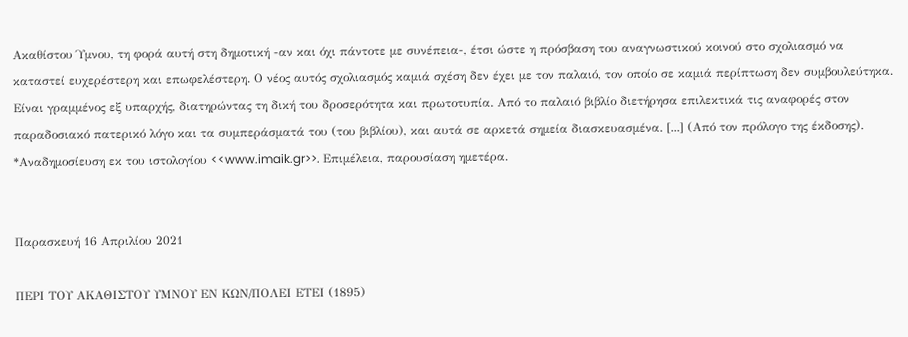Ακαθίστου Ύμνου, τη φορά αυτή στη δημοτική -αν και όχι πάντοτε με συνέπεια-, έτσι ώστε η πρόσβαση του αναγνωστικού κοινού στο σχολιασμό να καταστεί ευχερέστερη και επωφελέστερη. Ο νέος αυτός σχολιασμός καμιά σχέση δεν έχει με τον παλαιό, τον οποίο σε καμιά περίπτωση δεν συμβουλεύτηκα. Είναι γραμμένος εξ υπαρχής, διατηρώντας τη δική του δροσερότητα και πρωτοτυπία. Από το παλαιό βιβλίο διετήρησα επιλεκτικά τις αναφορές στον παραδοσιακό πατερικό λόγο και τα συμπεράσματά του (του βιβλίου), και αυτά σε αρκετά σημεία διασκευασμένα. [...] (Από τον πρόλογο της έκδοσης). *Αναδημοσίευση εκ του ιστολογίου <<www.imaik.gr>>. Επιμέλεια, παρουσίαση ημετέρα.


Παρασκευή 16 Απριλίου 2021

ΠΕΡΙ ΤΟΥ ΑΚΑΘΙΣΤΟΥ ΥΜΝΟΥ ΕΝ ΚΩΝ/ΠΟΛΕΙ ΕΤΕΙ (1895)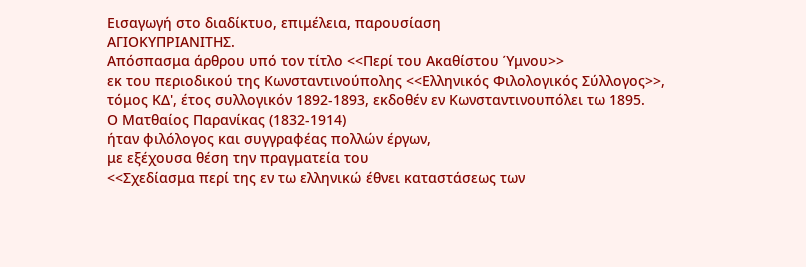Εισαγωγή στο διαδίκτυο, επιμέλεια, παρουσίαση
ΑΓΙΟΚΥΠΡΙΑΝΙΤΗΣ.
Απόσπασμα άρθρου υπό τον τίτλο <<Περί του Ακαθίστου Ύμνου>>
εκ του περιοδικού της Κωνσταντινούπολης <<Ελληνικός Φιλολογικός Σύλλογος>>,
τόμος ΚΔ', έτος συλλογικόν 1892-1893, εκδοθέν εν Κωνσταντινουπόλει τω 1895.
Ο Ματθαίος Παρανίκας (1832-1914)
ήταν φιλόλογος και συγγραφέας πολλών έργων,
με εξέχουσα θέση την πραγματεία του
<<Σχεδίασμα περί της εν τω ελληνικώ έθνει καταστάσεως των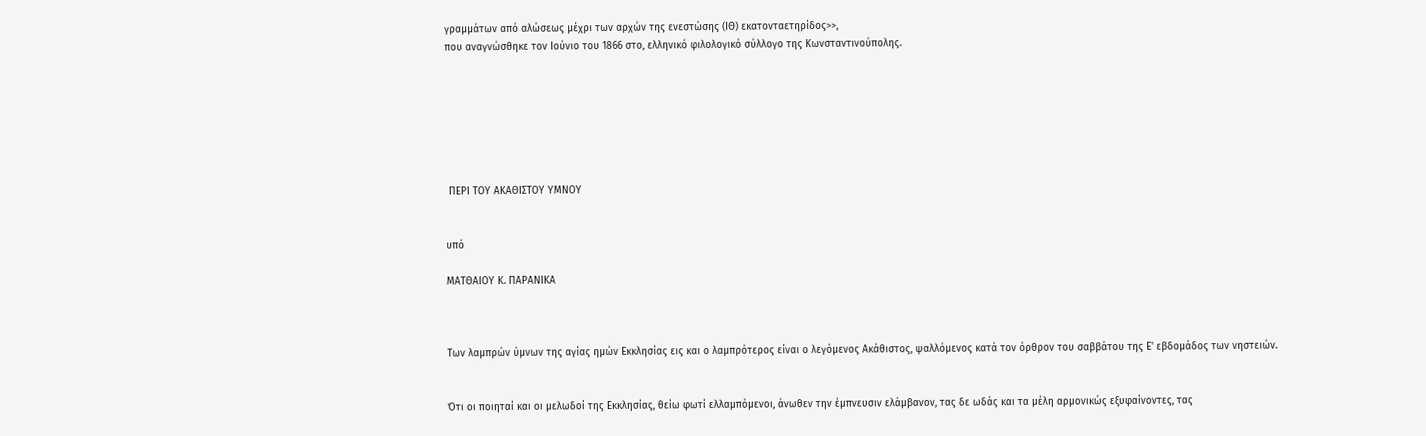γραμμάτων από αλώσεως μέχρι των αρχών της ενεστώσης (ΙΘ) εκατονταετηρίδος>>,
που αναγνώσθηκε τον Ιούνιο του 1866 στο, ελληνικό φιλολογικό σύλλογο της Κωνσταντινούπολης.







 ΠΕΡΙ ΤΟΥ ΑΚΑΘΙΣΤΟΥ ΥΜΝΟΥ


υπό

ΜΑΤΘΑΙΟΥ Κ. ΠΑΡΑΝΙΚΑ



Των λαμπρών ύμνων της αγίας ημών Εκκλησίας εις και ο λαμπρότερος είναι ο λεγόμενος Ακάθιστος, ψαλλόμενος κατά τον όρθρον του σαββάτου της Ε' εβδομάδος των νηστειών.


Ότι οι ποιηταί και οι μελωδοί της Εκκλησίας, θείω φωτί ελλαμπόμενοι, άνωθεν την έμπνευσιν ελάμβανον, τας δε ωδάς και τα μέλη αρμονικώς εξυφαίνοντες, τας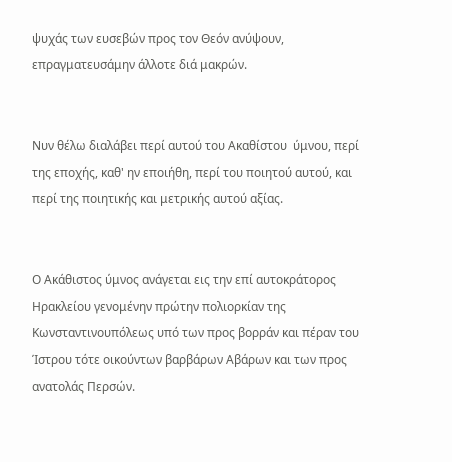ψυχάς των ευσεβών προς τον Θεόν ανύψουν, επραγματευσάμην άλλοτε διά μακρών.


Νυν θέλω διαλάβει περί αυτού του Ακαθίστου  ύμνου, περί της εποχής, καθ' ην εποιήθη, περί του ποιητού αυτού, και περί της ποιητικής και μετρικής αυτού αξίας.


Ο Ακάθιστος ύμνος ανάγεται εις την επί αυτοκράτορος Ηρακλείου γενομένην πρώτην πολιορκίαν της Κωνσταντινουπόλεως υπό των προς βορράν και πέραν του Ίστρου τότε οικούντων βαρβάρων Αβάρων και των προς ανατολάς Περσών.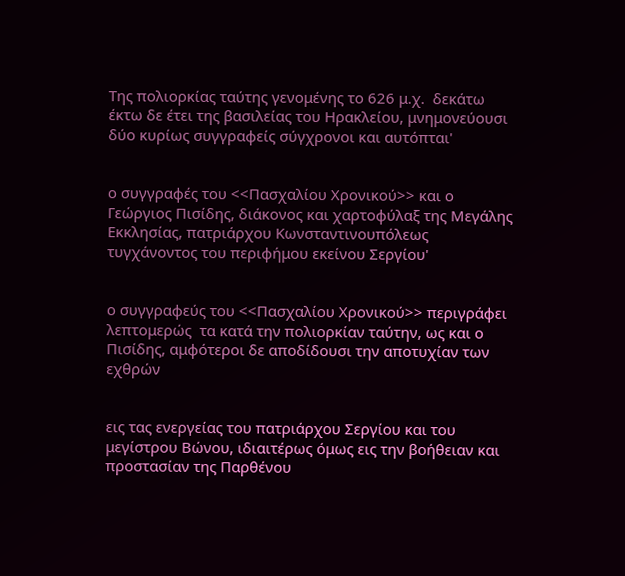Της πολιορκίας ταύτης γενομένης το 626 μ.χ.  δεκάτω έκτω δε έτει της βασιλείας του Ηρακλείου, μνημονεύουσι δύο κυρίως συγγραφείς σύγχρονοι και αυτόπται'


ο συγγραφές του <<Πασχαλίου Χρονικού>> και ο Γεώργιος Πισίδης, διάκονος και χαρτοφύλαξ της Μεγάλης Εκκλησίας, πατριάρχου Κωνσταντινουπόλεως  τυγχάνοντος του περιφήμου εκείνου Σεργίου'


ο συγγραφεύς του <<Πασχαλίου Χρονικού>> περιγράφει λεπτομερώς  τα κατά την πολιορκίαν ταύτην, ως και ο Πισίδης, αμφότεροι δε αποδίδουσι την αποτυχίαν των εχθρών


εις τας ενεργείας του πατριάρχου Σεργίου και του μεγίστρου Βώνου, ιδιαιτέρως όμως εις την βοήθειαν και προστασίαν της Παρθένου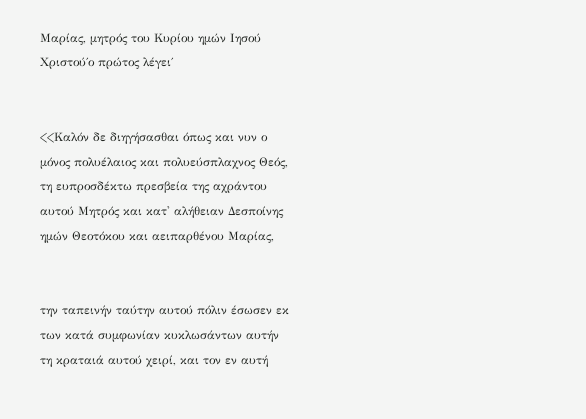Μαρίας, μητρός του Κυρίου ημών Ιησού Χριστού΄ο πρώτος λέγει΄


<<Καλόν δε διηγήσασθαι όπως και νυν ο μόνος πολυέλαιος και πολυεύσπλαχνος Θεός, τη ευπροσδέκτω πρεσβεία της αχράντου αυτού Μητρός και κατ' αλήθειαν Δεσποίνης ημών Θεοτόκου και αειπαρθένου Μαρίας,


την ταπεινήν ταύτην αυτού πόλιν έσωσεν εκ των κατά συμφωνίαν κυκλωσάντων αυτήν τη κραταιά αυτού χειρί, και τον εν αυτή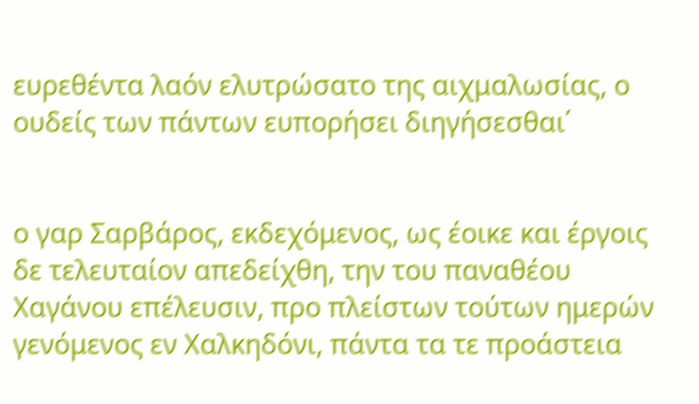ευρεθέντα λαόν ελυτρώσατο της αιχμαλωσίας, ο ουδείς των πάντων ευπορήσει διηγήσεσθαι΄


ο γαρ Σαρβάρος, εκδεχόμενος, ως έοικε και έργοις δε τελευταίον απεδείχθη, την του παναθέου Χαγάνου επέλευσιν, προ πλείστων τούτων ημερών γενόμενος εν Χαλκηδόνι, πάντα τα τε προάστεια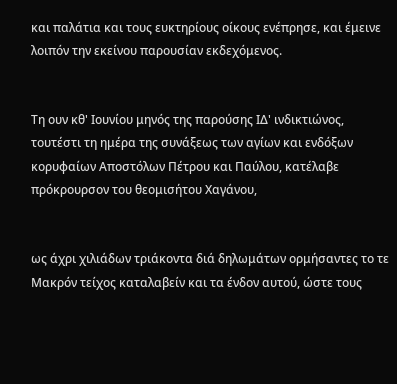και παλάτια και τους ευκτηρίους οίκους ενέπρησε, και έμεινε λοιπόν την εκείνου παρουσίαν εκδεχόμενος.


Τη ουν κθ' Ιουνίου μηνός της παρούσης ΙΔ' ινδικτιώνος, τουτέστι τη ημέρα της συνάξεως των αγίων και ενδόξων κορυφαίων Αποστόλων Πέτρου και Παύλου, κατέλαβε πρόκρουρσον του θεομισήτου Χαγάνου,


ως άχρι χιλιάδων τριάκοντα διά δηλωμάτων ορμήσαντες το τε Μακρόν τείχος καταλαβείν και τα ένδον αυτού, ώστε τους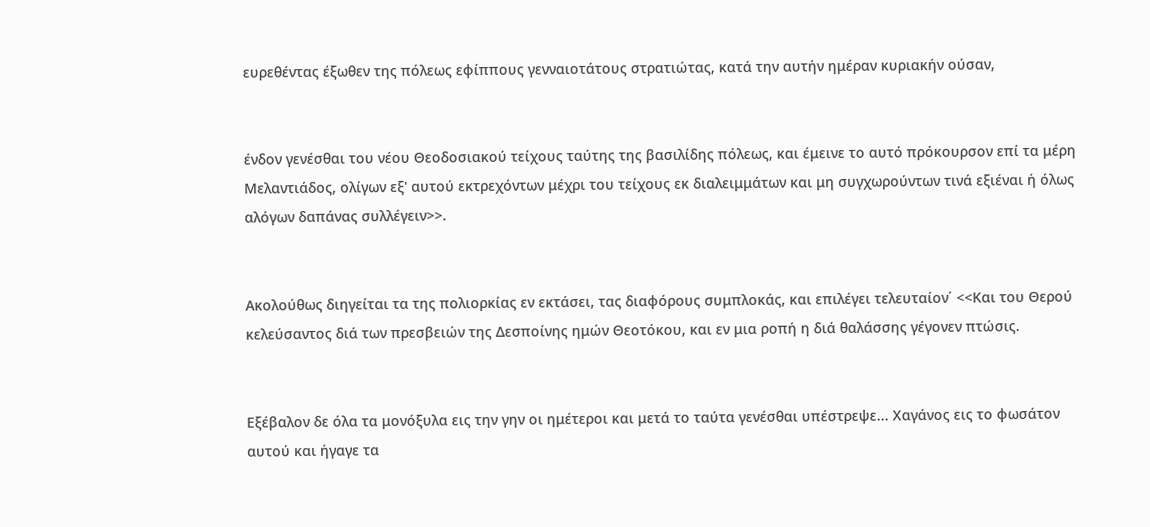ευρεθέντας έξωθεν της πόλεως εφίππους γενναιοτάτους στρατιώτας, κατά την αυτήν ημέραν κυριακήν ούσαν,


ένδον γενέσθαι του νέου Θεοδοσιακού τείχους ταύτης της βασιλίδης πόλεως, και έμεινε το αυτό πρόκουρσον επί τα μέρη Μελαντιάδος, ολίγων εξ' αυτού εκτρεχόντων μέχρι του τείχους εκ διαλειμμάτων και μη συγχωρούντων τινά εξιέναι ή όλως αλόγων δαπάνας συλλέγειν>>.


Ακολούθως διηγείται τα της πολιορκίας εν εκτάσει, τας διαφόρους συμπλοκάς, και επιλέγει τελευταίον΄ <<Και του Θερού κελεύσαντος διά των πρεσβειών της Δεσποίνης ημών Θεοτόκου, και εν μια ροπή η διά θαλάσσης γέγονεν πτώσις.


Εξέβαλον δε όλα τα μονόξυλα εις την γην οι ημέτεροι και μετά το ταύτα γενέσθαι υπέστρεψε... Χαγάνος εις το φωσάτον αυτού και ήγαγε τα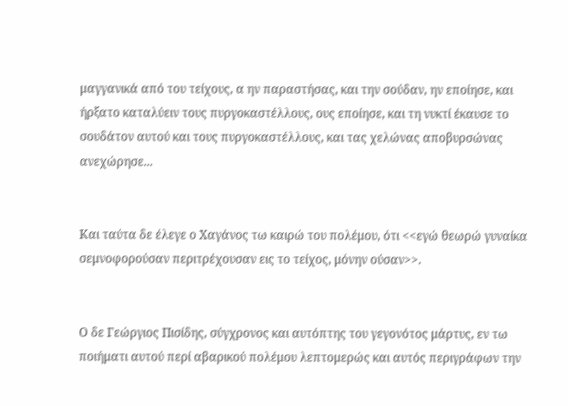μαγγανικά από του τείχους, α ην παραστήσας, και την σούδαν, ην εποίησε, και ήρξατο καταλύειν τους πυργοκαστέλλους, ους εποίησε, και τη νυκτί έκαυσε το σουδάτον αυτού και τους πυργοκαστέλλους, και τας χελώνας αποβυρσώνας ανεχώρησε...


Και ταύτα δε έλεγε ο Χαγάνος τω καιρώ του πολέμου, ότι <<εγώ θεωρώ γυναίκα σεμνοφορούσαν περιτρέχουσαν εις το τείχος, μόνην ούσαν>>.


Ο δε Γεώργιος Πισίδης, σύγχρονος και αυτόπτης του γεγονότος μάρτυς, εν τω ποιήματι αυτού περί αβαρικού πολέμου λεπτομερώς και αυτός περιγράφων την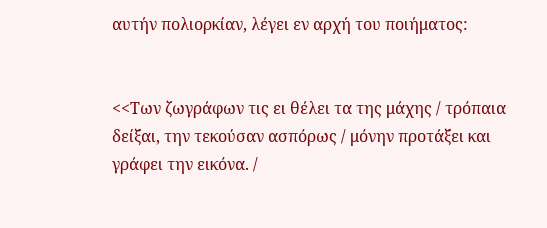αυτήν πολιορκίαν, λέγει εν αρχή του ποιήματος:


<<Των ζωγράφων τις ει θέλει τα της μάχης / τρόπαια δείξαι, την τεκούσαν ασπόρως / μόνην προτάξει και γράφει την εικόνα. /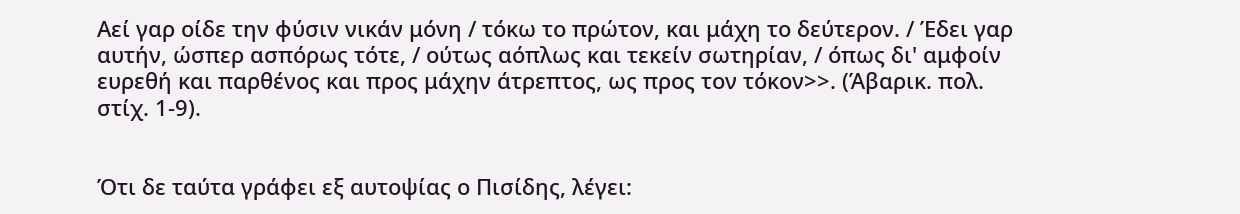Αεί γαρ οίδε την φύσιν νικάν μόνη / τόκω το πρώτον, και μάχη το δεύτερον. / Έδει γαρ αυτήν, ώσπερ ασπόρως τότε, / ούτως αόπλως και τεκείν σωτηρίαν, / όπως δι' αμφοίν ευρεθή και παρθένος και προς μάχην άτρεπτος, ως προς τον τόκον>>. (Άβαρικ. πολ. στίχ. 1-9).


Ότι δε ταύτα γράφει εξ αυτοψίας ο Πισίδης, λέγει: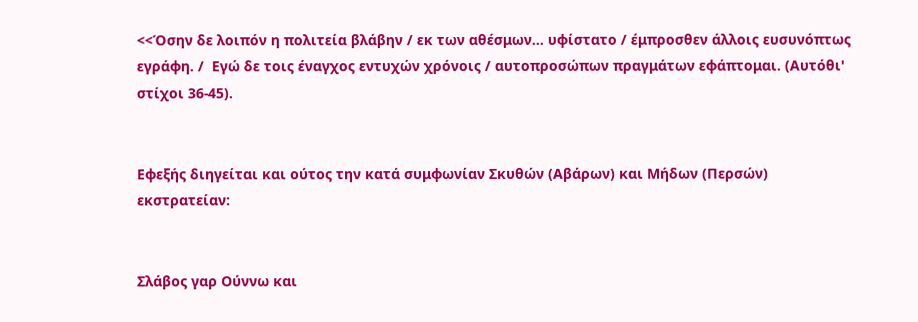<<Όσην δε λοιπόν η πολιτεία βλάβην / εκ των αθέσμων... υφίστατο / έμπροσθεν άλλοις ευσυνόπτως εγράφη. /  Εγώ δε τοις έναγχος εντυχών χρόνοις / αυτοπροσώπων πραγμάτων εφάπτομαι. (Αυτόθι' στίχοι 36-45).


Εφεξής διηγείται και ούτος την κατά συμφωνίαν Σκυθών (Αβάρων) και Μήδων (Περσών) εκστρατείαν:


Σλάβος γαρ Ούννω και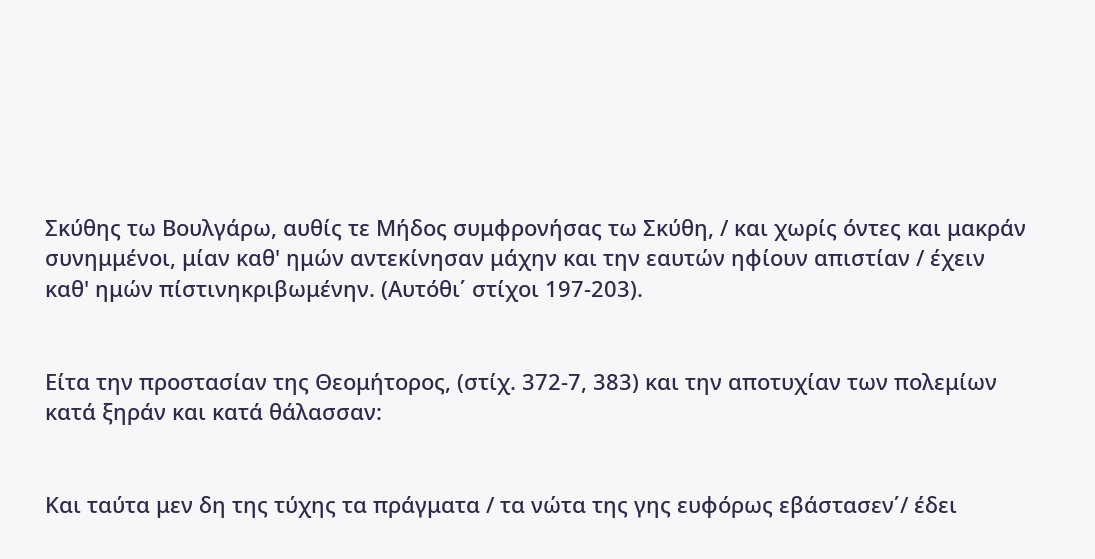Σκύθης τω Βουλγάρω, αυθίς τε Μήδος συμφρονήσας τω Σκύθη, / και χωρίς όντες και μακράν συνημμένοι, μίαν καθ' ημών αντεκίνησαν μάχην και την εαυτών ηφίουν απιστίαν / έχειν καθ' ημών πίστινηκριβωμένην. (Αυτόθι΄ στίχοι 197-203).


Είτα την προστασίαν της Θεομήτορος, (στίχ. 372-7, 383) και την αποτυχίαν των πολεμίων κατά ξηράν και κατά θάλασσαν:


Και ταύτα μεν δη της τύχης τα πράγματα / τα νώτα της γης ευφόρως εβάστασεν΄/ έδει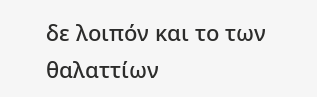δε λοιπόν και το των θαλαττίων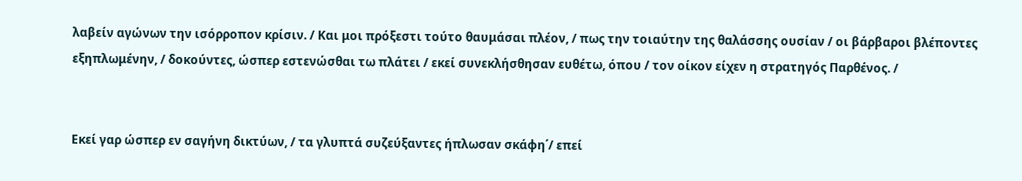λαβείν αγώνων την ισόρροπον κρίσιν. / Και μοι πρόξεστι τούτο θαυμάσαι πλέον, / πως την τοιαύτην της θαλάσσης ουσίαν / οι βάρβαροι βλέποντες εξηπλωμένην, / δοκούντες, ώσπερ εστενώσθαι τω πλάτει / εκεί συνεκλήσθησαν ευθέτω, όπου / τον οίκον είχεν η στρατηγός Παρθένος. /


Εκεί γαρ ώσπερ εν σαγήνη δικτύων, / τα γλυπτά συζεύξαντες ήπλωσαν σκάφη΄/ επεί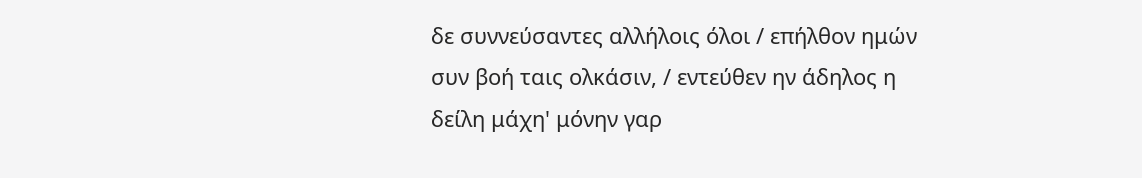δε συννεύσαντες αλλήλοις όλοι / επήλθον ημών συν βοή ταις ολκάσιν, / εντεύθεν ην άδηλος η δείλη μάχη' μόνην γαρ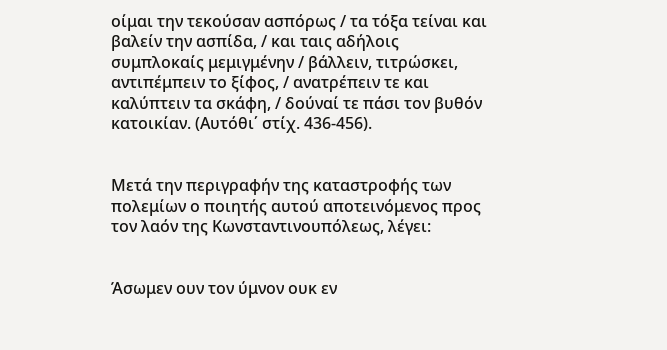οίμαι την τεκούσαν ασπόρως / τα τόξα τείναι και βαλείν την ασπίδα, / και ταις αδήλοις συμπλοκαίς μεμιγμένην / βάλλειν, τιτρώσκει, αντιπέμπειν το ξίφος, / ανατρέπειν τε και καλύπτειν τα σκάφη, / δούναί τε πάσι τον βυθόν κατοικίαν. (Αυτόθι΄ στίχ. 436-456).


Μετά την περιγραφήν της καταστροφής των πολεμίων ο ποιητής αυτού αποτεινόμενος προς τον λαόν της Κωνσταντινουπόλεως, λέγει:


Άσωμεν ουν τον ύμνον ουκ εν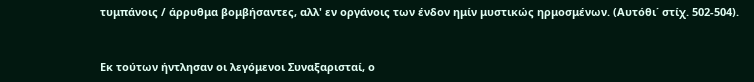τυμπάνοις / άρρυθμα βομβήσαντες, αλλ' εν οργάνοις των ένδον ημίν μυστικώς ηρμοσμένων. (Αυτόθι΄ στίχ. 502-504).


Εκ τούτων ήντλησαν οι λεγόμενοι Συναξαρισταί, ο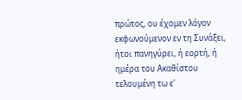πρώτος, ου έχομεν λόγον εκφωνούμενον εν τη Συνάξει, ήτοι πανηγύρει, ή εορτή, ή ημέρα του Ακαθίστου τελουμένη τω ε'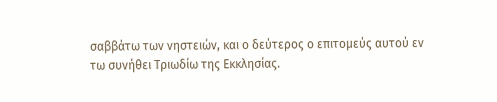σαββάτω των νηστειών, και ο δεύτερος ο επιτομεύς αυτού εν τω συνήθει Τριωδίω της Εκκλησίας.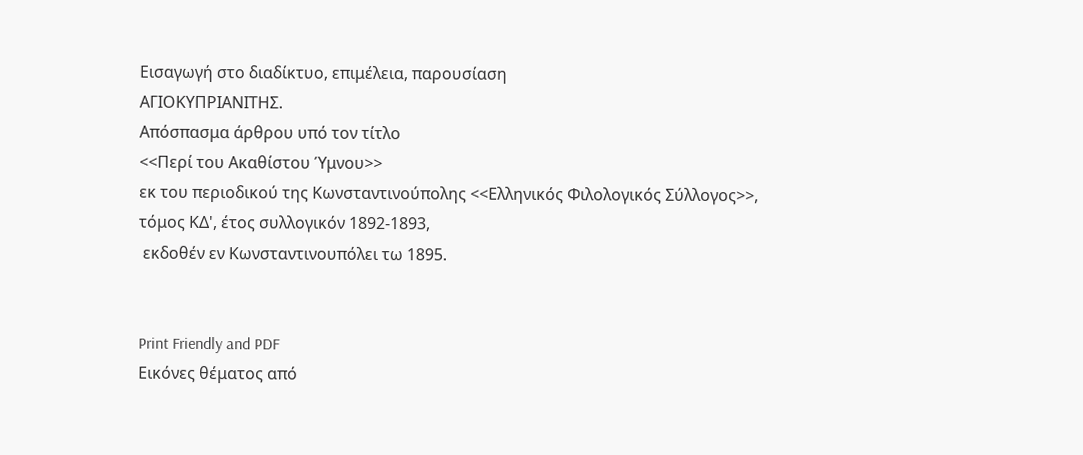Εισαγωγή στο διαδίκτυο, επιμέλεια, παρουσίαση
ΑΓΙΟΚΥΠΡΙΑΝΙΤΗΣ.
Απόσπασμα άρθρου υπό τον τίτλο
<<Περί του Ακαθίστου Ύμνου>>
εκ του περιοδικού της Κωνσταντινούπολης <<Ελληνικός Φιλολογικός Σύλλογος>>,
τόμος ΚΔ', έτος συλλογικόν 1892-1893,
 εκδοθέν εν Κωνσταντινουπόλει τω 1895.


Print Friendly and PDF
Εικόνες θέματος από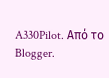A330Pilot. Από το Blogger.